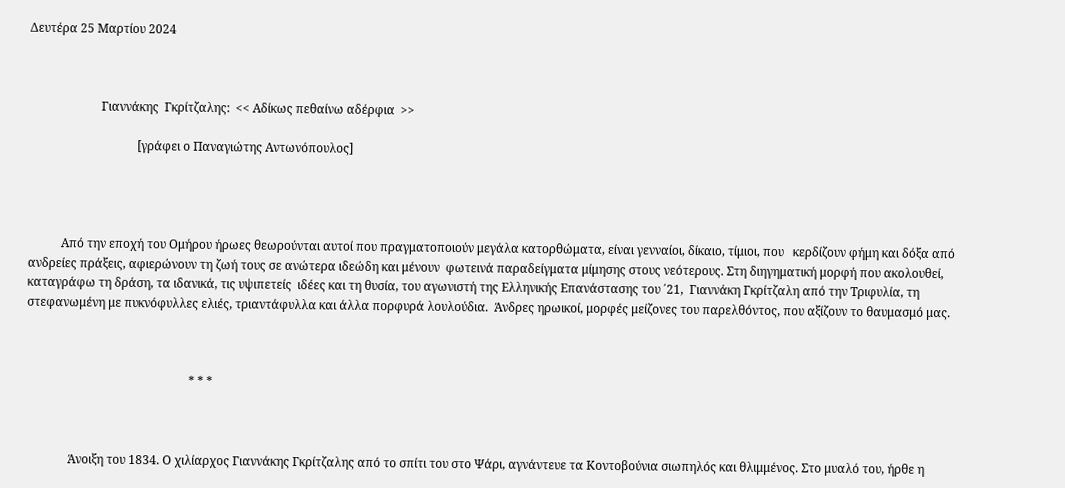Δευτέρα 25 Μαρτίου 2024



                        Γιαννάκης  Γκρίτζαλης:  << Αδίκως πεθαίνω αδέρφια  >>

                                    [γράφει ο Παναγιώτης Αντωνόπουλος]




           Από την εποχή του Ομήρου ήρωες θεωρούνται αυτοί που πραγματοποιούν μεγάλα κατορθώματα, είναι γενναίοι, δίκαιο, τίμιοι, που   κερδίζουν φήμη και δόξα από ανδρείες πράξεις, αφιερώνουν τη ζωή τους σε ανώτερα ιδεώδη και μένουν  φωτεινά παραδείγματα μίμησης στους νεότερους. Στη διηγηματική μορφή που ακολουθεί, καταγράφω τη δράση, τα ιδανικά, τις υψιπετείς  ιδέες και τη θυσία, του αγωνιστή της Ελληνικής Επανάστασης του ΄21,  Γιαννάκη Γκρίτζαλη από την Τριφυλία, τη στεφανωμένη με πυκνόφυλλες ελιές, τριαντάφυλλα και άλλα πορφυρά λουλούδια.  Άνδρες ηρωικοί, μορφές μείζονες του παρελθόντος, που αξίζουν το θαυμασμό μας.



                                                      * * *



              Άνοιξη του 1834. Ο χιλίαρχος Γιαννάκης Γκρίτζαλης από το σπίτι του στο Ψάρι, αγνάντευε τα Κοντοβούνια σιωπηλός και θλιμμένος. Στο μυαλό του, ήρθε η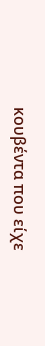κουβέντα που είχε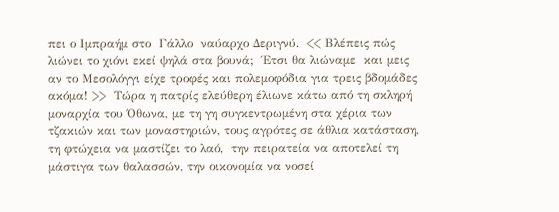πει ο Ιμπραήμ στο  Γάλλο  ναύαρχο Δεριγνύ.  << Βλέπεις πώς λιώνει το χιόνι εκεί ψηλά στα βουνά;  Έτσι θα λιώναμε  και μεις αν το Μεσολόγγι είχε τροφές και πολεμοφόδια για τρεις βδομάδες ακόμα! >>  Τώρα η πατρίς ελεύθερη έλιωνε κάτω από τη σκληρή μοναρχία του Όθωνα, με τη γη συγκεντρωμένη στα χέρια των τζακιών και των μοναστηριών, τους αγρότες σε άθλια κατάσταση, τη φτώχεια να μαστίζει το λαό,  την πειρατεία να αποτελεί τη μάστιγα των θαλασσών, την οικονομία να νοσεί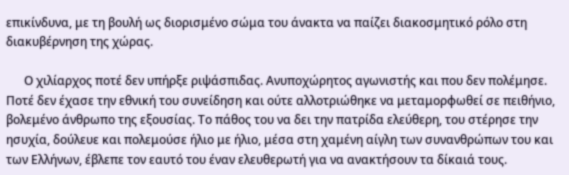επικίνδυνα, με τη βουλή ως διορισμένο σώμα του άνακτα να παίζει διακοσμητικό ρόλο στη διακυβέρνηση της χώρας.

      Ο χιλίαρχος ποτέ δεν υπήρξε ριψάσπιδας. Ανυποχώρητος αγωνιστής και που δεν πολέμησε. Ποτέ δεν έχασε την εθνική του συνείδηση και ούτε αλλοτριώθηκε να μεταμορφωθεί σε πειθήνιο, βολεμένο άνθρωπο της εξουσίας. Το πάθος του να δει την πατρίδα ελεύθερη, του στέρησε την ησυχία, δούλευε και πολεμούσε ήλιο με ήλιο, μέσα στη χαμένη αίγλη των συνανθρώπων του και των Ελλήνων, έβλεπε τον εαυτό του έναν ελευθερωτή για να ανακτήσουν τα δίκαιά τους.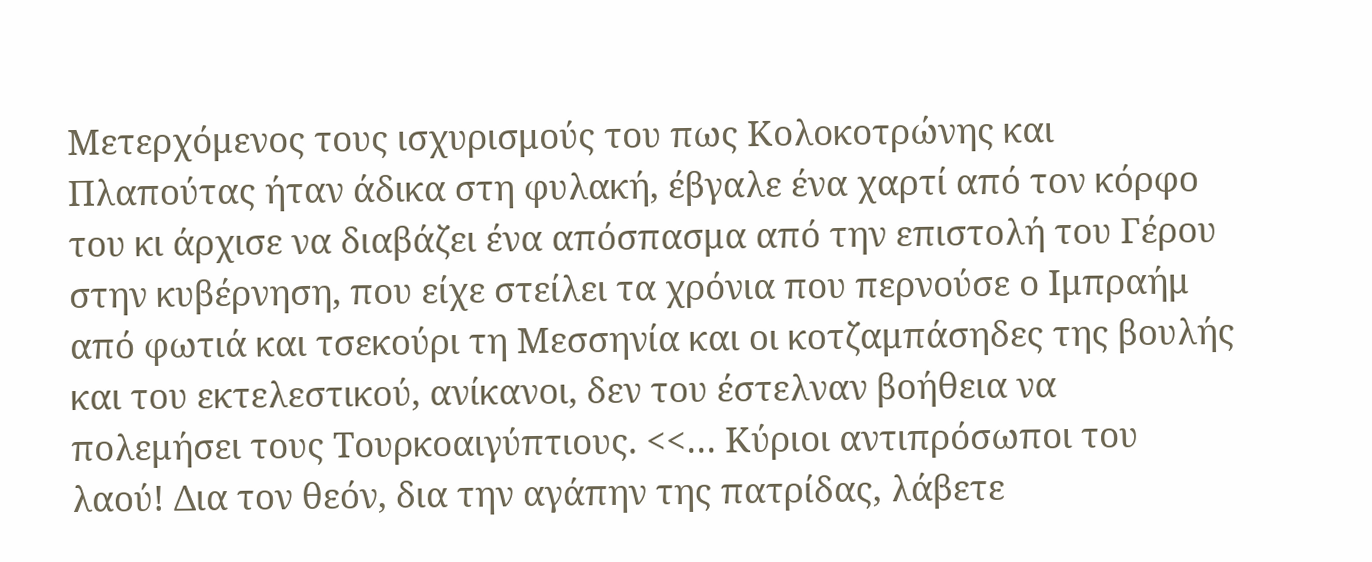Μετερχόμενος τους ισχυρισμούς του πως Κολοκοτρώνης και Πλαπούτας ήταν άδικα στη φυλακή, έβγαλε ένα χαρτί από τον κόρφο του κι άρχισε να διαβάζει ένα απόσπασμα από την επιστολή του Γέρου στην κυβέρνηση, που είχε στείλει τα χρόνια που περνούσε ο Ιμπραήμ από φωτιά και τσεκούρι τη Μεσσηνία και οι κοτζαμπάσηδες της βουλής και του εκτελεστικού, ανίκανοι, δεν του έστελναν βοήθεια να  πολεμήσει τους Τουρκοαιγύπτιους. <<… Κύριοι αντιπρόσωποι του λαού! Δια τον θεόν, δια την αγάπην της πατρίδας, λάβετε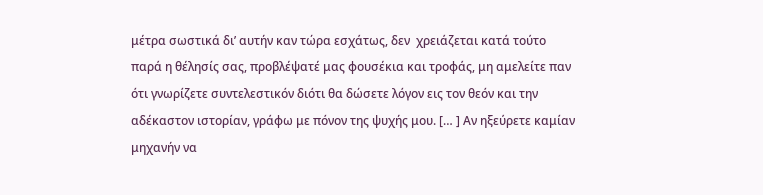μέτρα σωστικά δι’ αυτήν καν τώρα εσχάτως, δεν  χρειάζεται κατά τούτο παρά η θέλησίς σας, προβλέψατέ μας φουσέκια και τροφάς, μη αμελείτε παν ότι γνωρίζετε συντελεστικόν διότι θα δώσετε λόγον εις τον θεόν και την αδέκαστον ιστορίαν, γράφω με πόνον της ψυχής μου. [… ] Αν ηξεύρετε καμίαν μηχανήν να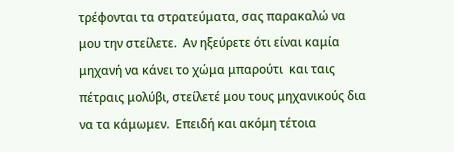τρέφονται τα στρατεύματα, σας παρακαλώ να μου την στείλετε.  Αν ηξεύρετε ότι είναι καμία μηχανή να κάνει το χώμα μπαρούτι  και ταις πέτραις μολύβι, στείλετέ μου τους μηχανικούς δια να τα κάμωμεν.  Επειδή και ακόμη τέτοια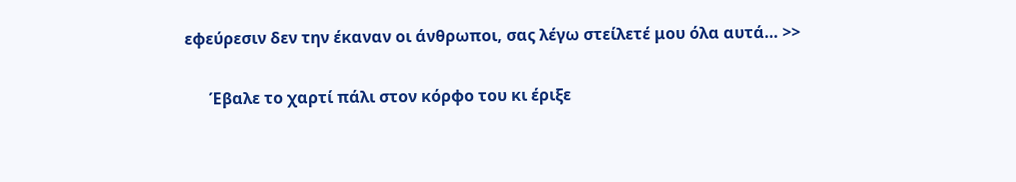εφεύρεσιν δεν την έκαναν οι άνθρωποι, σας λέγω στείλετέ μου όλα αυτά… >>

      Έβαλε το χαρτί πάλι στον κόρφο του κι έριξε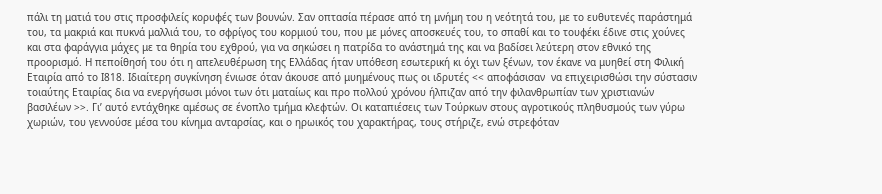πάλι τη ματιά του στις προσφιλείς κορυφές των βουνών. Σαν οπτασία πέρασε από τη μνήμη του η νεότητά του, με το ευθυτενές παράστημά του, τα μακριά και πυκνά μαλλιά του, το σφρίγος του κορμιού του, που με μόνες αποσκευές του, το σπαθί και το τουφέκι έδινε στις χούνες και στα φαράγγια μάχες με τα θηρία του εχθρού, για να σηκώσει η πατρίδα το ανάστημά της και να βαδίσει λεύτερη στον εθνικό της προορισμό. Η πεποίθησή του ότι η απελευθέρωση της Ελλάδας ήταν υπόθεση εσωτερική κι όχι των ξένων, τον έκανε να μυηθεί στη Φιλική Εταιρία από το Ι818. Ιδιαίτερη συγκίνηση ένιωσε όταν άκουσε από μυημένους πως οι ιδρυτές << αποφάσισαν  να επιχειρισθώσι την σύστασιν τοιαύτης Εταιρίας δια να ενεργήσωσι μόνοι των ότι ματαίως και προ πολλού χρόνου ήλπιζαν από την φιλανθρωπίαν των χριστιανών βασιλέων >>. Γι’ αυτό εντάχθηκε αμέσως σε ένοπλο τμήμα κλεφτών. Οι καταπιέσεις των Τούρκων στους αγροτικούς πληθυσμούς των γύρω χωριών, του γεννούσε μέσα του κίνημα ανταρσίας, και ο ηρωικός του χαρακτήρας, τους στήριζε, ενώ στρεφόταν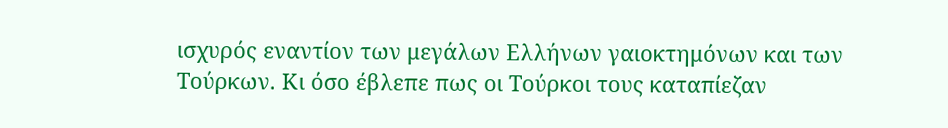ισχυρός εναντίον των μεγάλων Ελλήνων γαιοκτημόνων και των Τούρκων. Κι όσο έβλεπε πως οι Τούρκοι τους καταπίεζαν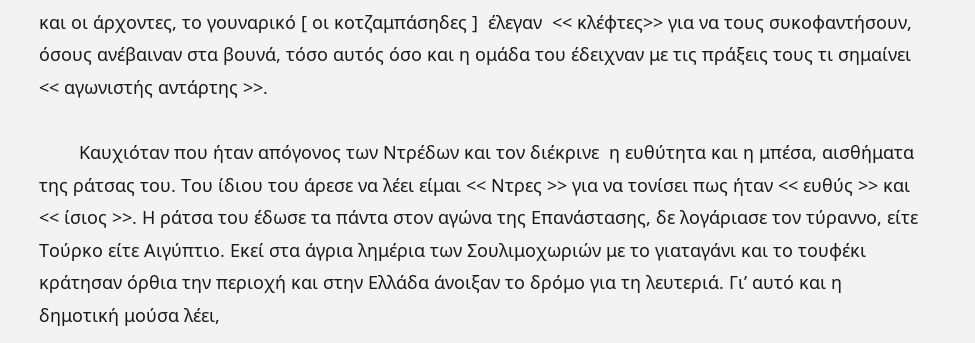και οι άρχοντες, το γουναρικό [ οι κοτζαμπάσηδες ]  έλεγαν  << κλέφτες>> για να τους συκοφαντήσουν, όσους ανέβαιναν στα βουνά, τόσο αυτός όσο και η ομάδα του έδειχναν με τις πράξεις τους τι σημαίνει << αγωνιστής αντάρτης >>.

        Καυχιόταν που ήταν απόγονος των Ντρέδων και τον διέκρινε  η ευθύτητα και η μπέσα, αισθήματα της ράτσας του. Του ίδιου του άρεσε να λέει είμαι << Ντρες >> για να τονίσει πως ήταν << ευθύς >> και << ίσιος >>. Η ράτσα του έδωσε τα πάντα στον αγώνα της Επανάστασης, δε λογάριασε τον τύραννο, είτε Τούρκο είτε Αιγύπτιο. Εκεί στα άγρια λημέρια των Σουλιμοχωριών με το γιαταγάνι και το τουφέκι κράτησαν όρθια την περιοχή και στην Ελλάδα άνοιξαν το δρόμο για τη λευτεριά. Γι’ αυτό και η δημοτική μούσα λέει,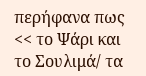περήφανα πως << το Ψάρι και το Σουλιμά/ τα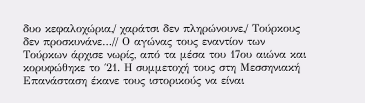δυο κεφαλοχώρια,/ χαράτσι δεν πληρώνουνε,/ Τούρκους δεν προσκυνάνε…// Ο αγώνας τους εναντίον των Τούρκων άρχισε νωρίς, από τα μέσα του 17ου αιώνα και κορυφώθηκε το ΄21. Η συμμετοχή τους στη Μεσσηνιακή Επανάσταση έκανε τους ιστορικούς να είναι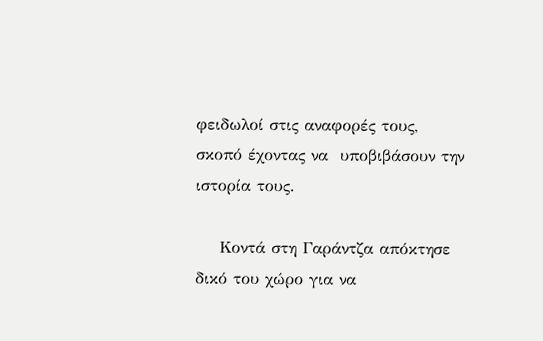φειδωλοί στις αναφορές τους,  σκοπό έχοντας να  υποβιβάσουν την ιστορία τους.

    Κοντά στη Γαράντζα απόκτησε δικό του χώρο για να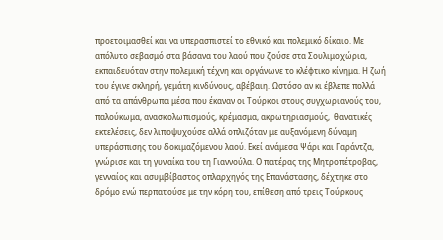προετοιμασθεί και να υπερασπιστεί το εθνικό και πολεμικό δίκαιο. Με απόλυτο σεβασμό στα βάσανα του λαού που ζούσε στα Σουλιμοχώρια, εκπαιδευόταν στην πολεμική τέχνη και οργάνωνε το κλέφτικο κίνημα. Η ζωή του έγινε σκληρή, γεμάτη κινδύνους, αβέβαιη. Ωστόσο αν κι έβλεπε πολλά από τα απάνθρωπα μέσα που έκαναν οι Τούρκοι στους συγχωριανούς του, παλούκωμα, ανασκολωπισμούς, κρέμασμα, ακρωτηριασμούς,  θανατικές εκτελέσεις, δεν λιποψυχούσε αλλά οπλιζόταν με αυξανόμενη δύναμη υπεράσπισης του δοκιμαζόμενου λαού. Εκεί ανάμεσα Ψάρι και Γαράντζα, γνώρισε και τη γυναίκα του τη Γιαννούλα. Ο πατέρας της Μητροπέτροβας, γενναίος και ασυμβίβαστος οπλαρχηγός της Επανάστασης, δέχτηκε στο δρόμο ενώ περπατούσε με την κόρη του, επίθεση από τρεις Τούρκους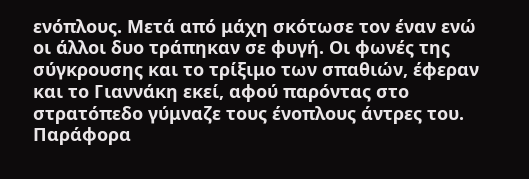ενόπλους. Μετά από μάχη σκότωσε τον έναν ενώ οι άλλοι δυο τράπηκαν σε φυγή. Οι φωνές της σύγκρουσης και το τρίξιμο των σπαθιών, έφεραν και το Γιαννάκη εκεί, αφού παρόντας στο στρατόπεδο γύμναζε τους ένοπλους άντρες του. Παράφορα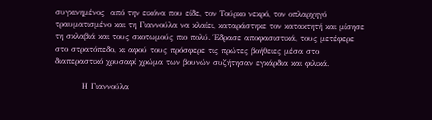συγκινημένος  από την εικόνα που είδε, τον Τούρκο νεκρό, τον οπλαρχηγό τραυματισμένο και τη Γιαννούλα να κλαίει, καταράστηκε τον κατακτητή και μίσησε τη σκλαβιά και τους σκοτωμούς πιο πολύ. Έδρασε αποφασιστικά, τους μετέφερε στο στρατόπεδο, κι αφού τους πρόσφερε τις πρώτες βοήθειες μέσα στο διαπεραστικό χρυσαφί χρώμα των βουνών συζήτησαν εγκάρδια και φιλικά.

         Η Γιαννούλα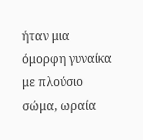ήταν μια  όμορφη γυναίκα με πλούσιο σώμα, ωραία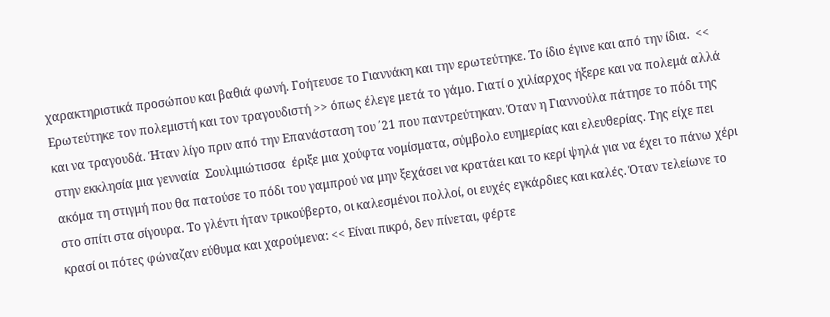χαρακτηριστικά προσώπου και βαθιά φωνή. Γοήτευσε το Γιαννάκη και την ερωτεύτηκε. Το ίδιο έγινε και από την ίδια.  << Ερωτεύτηκε τον πολεμιστή και τον τραγουδιστή >> όπως έλεγε μετά το γάμο. Γιατί ο χιλίαρχος ήξερε και να πολεμά αλλά και να τραγουδά. Ήταν λίγο πριν από την Επανάσταση του ΄21 που παντρεύτηκαν. Όταν η Γιαννούλα πάτησε το πόδι της στην εκκλησία μια γενναία  Σουλιμιώτισσα  έριξε μια χούφτα νομίσματα, σύμβολο ευημερίας και ελευθερίας. Της είχε πει ακόμα τη στιγμή που θα πατούσε το πόδι του γαμπρού να μην ξεχάσει να κρατάει και το κερί ψηλά για να έχει το πάνω χέρι στο σπίτι στα σίγουρα. Το γλέντι ήταν τρικούβερτο, οι καλεσμένοι πολλοί, οι ευχές εγκάρδιες και καλές. Όταν τελείωνε το κρασί οι πότες φώναζαν εύθυμα και χαρούμενα: << Είναι πικρό, δεν πίνεται, φέρτε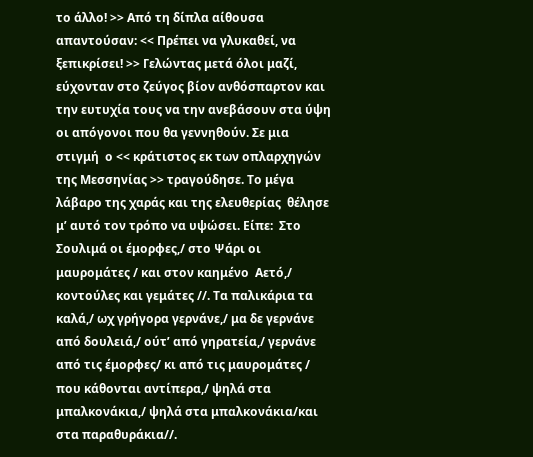το άλλο! >> Από τη δίπλα αίθουσα απαντούσαν: << Πρέπει να γλυκαθεί, να ξεπικρίσει! >> Γελώντας μετά όλοι μαζί, εύχονταν στο ζεύγος βίον ανθόσπαρτον και την ευτυχία τους να την ανεβάσουν στα ύψη οι απόγονοι που θα γεννηθούν. Σε μια στιγμή  ο << κράτιστος εκ των οπλαρχηγών της Μεσσηνίας >> τραγούδησε. Το μέγα λάβαρο της χαράς και της ελευθερίας  θέλησε μ’ αυτό τον τρόπο να υψώσει. Είπε:  Στο Σουλιμά οι έμορφες,/ στο Ψάρι οι μαυρομάτες / και στον καημένο  Αετό,/ κοντούλες και γεμάτες //. Τα παλικάρια τα καλά,/ ωχ γρήγορα γερνάνε,/ μα δε γερνάνε από δουλειά,/ ούτ’ από γηρατεία,/ γερνάνε από τις έμορφες/ κι από τις μαυρομάτες / που κάθονται αντίπερα,/ ψηλά στα μπαλκονάκια,/ ψηλά στα μπαλκονάκια/και στα παραθυράκια//.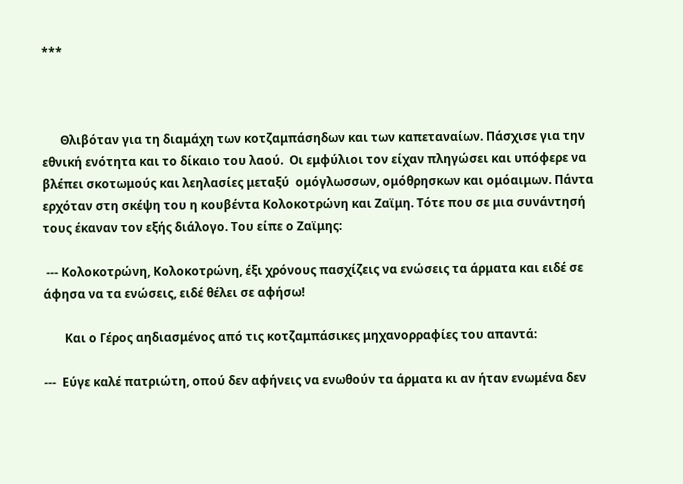***



      Θλιβόταν για τη διαμάχη των κοτζαμπάσηδων και των καπεταναίων. Πάσχισε για την εθνική ενότητα και το δίκαιο του λαού.  Οι εμφύλιοι τον είχαν πληγώσει και υπόφερε να βλέπει σκοτωμούς και λεηλασίες μεταξύ  ομόγλωσσων, ομόθρησκων και ομόαιμων. Πάντα ερχόταν στη σκέψη του η κουβέντα Κολοκοτρώνη και Ζαϊμη. Τότε που σε μια συνάντησή τους έκαναν τον εξής διάλογο. Του είπε ο Ζαϊμης:

 --- Κολοκοτρώνη, Κολοκοτρώνη, έξι χρόνους πασχίζεις να ενώσεις τα άρματα και ειδέ σε άφησα να τα ενώσεις, ειδέ θέλει σε αφήσω!

       Και ο Γέρος αηδιασμένος από τις κοτζαμπάσικες μηχανορραφίες του απαντά:

---  Εύγε καλέ πατριώτη, οπού δεν αφήνεις να ενωθούν τα άρματα κι αν ήταν ενωμένα δεν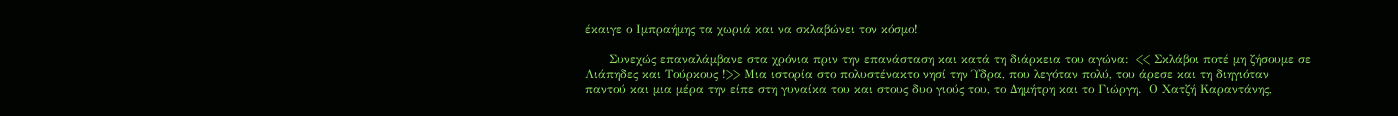έκαιγε ο Ιμπραήμης τα χωριά και να σκλαβώνει τον κόσμο!

      Συνεχώς επαναλάμβανε στα χρόνια πριν την επανάσταση και κατά τη διάρκεια του αγώνα:  << Σκλάβοι ποτέ μη ζήσουμε σε Λιάπηδες και Τούρκους !>> Μια ιστορία στο πολυστένακτο νησί την Ύδρα, που λεγόταν πολύ, του άρεσε και τη διηγιόταν  παντού και μια μέρα την είπε στη γυναίκα του και στους δυο γιούς του, το Δημήτρη και το Γιώργη.  Ο Χατζή Καραντάνης,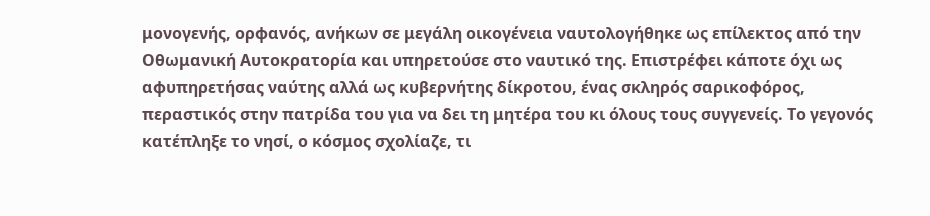μονογενής, ορφανός, ανήκων σε μεγάλη οικογένεια ναυτολογήθηκε ως επίλεκτος από την Οθωμανική Αυτοκρατορία και υπηρετούσε στο ναυτικό της. Επιστρέφει κάποτε όχι ως αφυπηρετήσας ναύτης αλλά ως κυβερνήτης δίκροτου, ένας σκληρός σαρικοφόρος, περαστικός στην πατρίδα του για να δει τη μητέρα του κι όλους τους συγγενείς. Το γεγονός κατέπληξε το νησί, ο κόσμος σχολίαζε, τι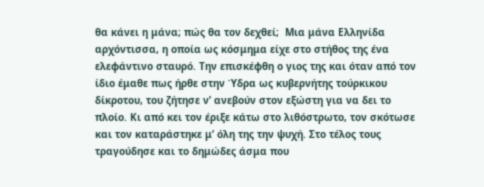θα κάνει η μάνα; πώς θα τον δεχθεί;  Μια μάνα Ελληνίδα αρχόντισσα, η οποία ως κόσμημα είχε στο στήθος της ένα ελεφάντινο σταυρό. Την επισκέφθη ο γιος της και όταν από τον ίδιο έμαθε πως ήρθε στην Ύδρα ως κυβερνήτης τούρκικου δίκροτου, του ζήτησε ν’ ανεβούν στον εξώστη για να δει το πλοίο. Κι από κει τον έριξε κάτω στο λιθόστρωτο, τον σκότωσε και τον καταράστηκε μ’ όλη της την ψυχή. Στο τέλος τους τραγούδησε και το δημώδες άσμα που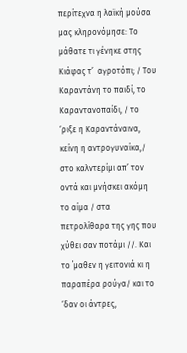περίτεχνα η λαϊκή μούσα μας κληρονόμησε: Το μάθατε τι γένηκε στης Κιάφας τ’  αγροτόπι; / Του Καραντάνη το παιδί, το Καραντανοπαίδι, / το ‘ριξε η Καραντάναινα, κείνη η αντρογυναίκα,/ στο καλντερίμι απ’ τον οντά και μνήσκει ακόμη το αίμα / στα πετρολίθαρα της γης που χύθει σαν ποτάμι //. Και το ΄μαθεν η γειτονιά κι η παραπέρα ρούγα/ και το ‘δαν οι άντρες,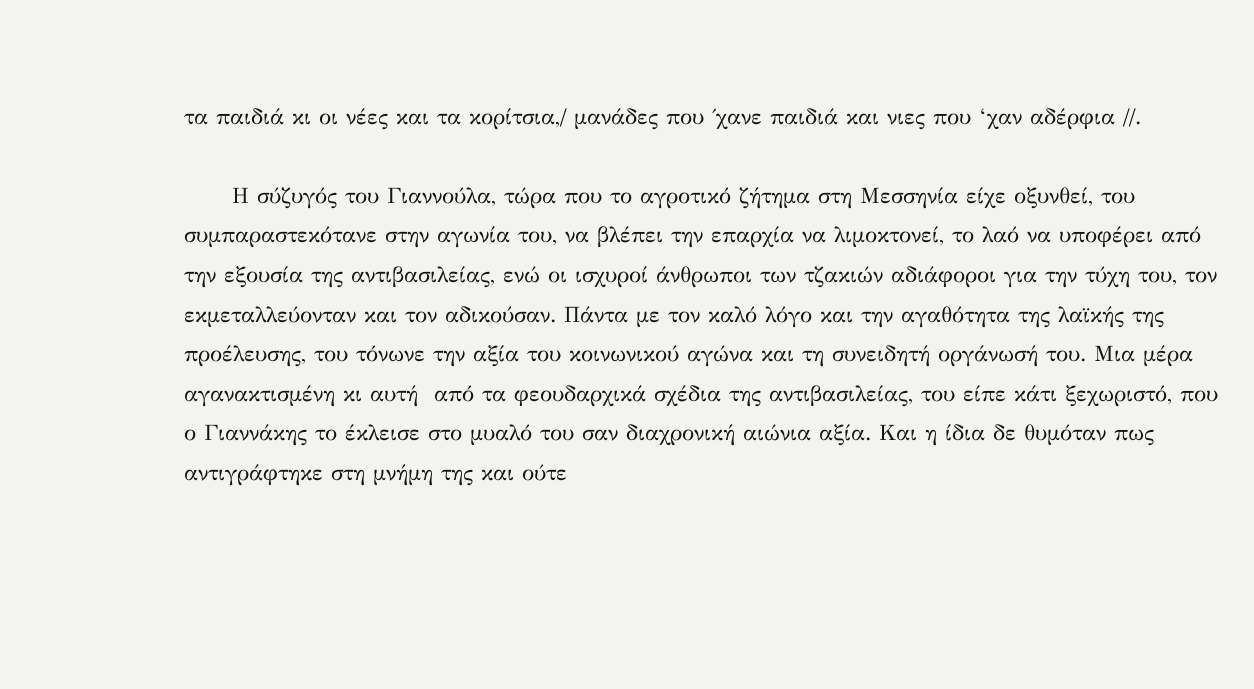τα παιδιά κι οι νέες και τα κορίτσια,/ μανάδες που ΄χανε παιδιά και νιες που ‘χαν αδέρφια //.

      Η σύζυγός του Γιαννούλα, τώρα που το αγροτικό ζήτημα στη Μεσσηνία είχε οξυνθεί, του συμπαραστεκότανε στην αγωνία του, να βλέπει την επαρχία να λιμοκτονεί, το λαό να υποφέρει από την εξουσία της αντιβασιλείας, ενώ οι ισχυροί άνθρωποι των τζακιών αδιάφοροι για την τύχη του, τον εκμεταλλεύονταν και τον αδικούσαν. Πάντα με τον καλό λόγο και την αγαθότητα της λαϊκής της προέλευσης, του τόνωνε την αξία του κοινωνικού αγώνα και τη συνειδητή οργάνωσή του. Μια μέρα αγανακτισμένη κι αυτή  από τα φεουδαρχικά σχέδια της αντιβασιλείας, του είπε κάτι ξεχωριστό, που ο Γιαννάκης το έκλεισε στο μυαλό του σαν διαχρονική αιώνια αξία. Και η ίδια δε θυμόταν πως αντιγράφτηκε στη μνήμη της και ούτε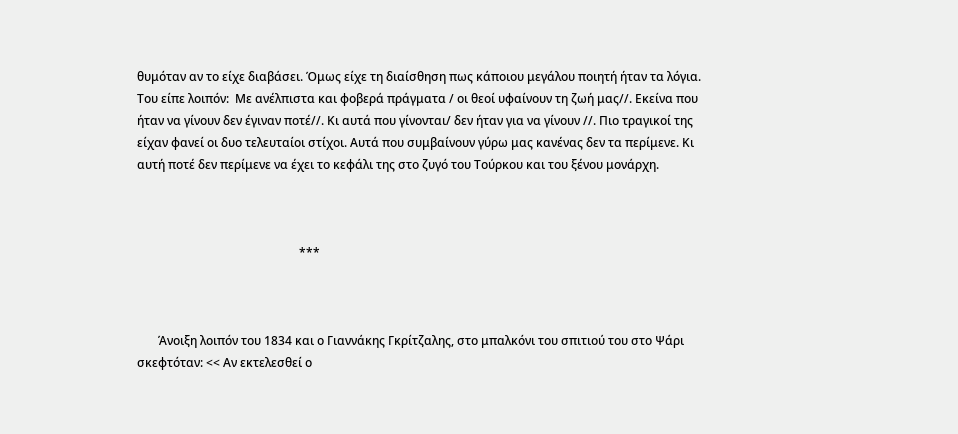θυμόταν αν το είχε διαβάσει. Όμως είχε τη διαίσθηση πως κάποιου μεγάλου ποιητή ήταν τα λόγια. Του είπε λοιπόν:  Με ανέλπιστα και φοβερά πράγματα / οι θεοί υφαίνουν τη ζωή μας//. Εκείνα που ήταν να γίνουν δεν έγιναν ποτέ//. Κι αυτά που γίνονται/ δεν ήταν για να γίνουν //. Πιο τραγικοί της είχαν φανεί οι δυο τελευταίοι στίχοι. Αυτά που συμβαίνουν γύρω μας κανένας δεν τα περίμενε. Κι αυτή ποτέ δεν περίμενε να έχει το κεφάλι της στο ζυγό του Τούρκου και του ξένου μονάρχη.



                                                      ***



       Άνοιξη λοιπόν του 1834 και ο Γιαννάκης Γκρίτζαλης, στο μπαλκόνι του σπιτιού του στο Ψάρι σκεφτόταν: << Αν εκτελεσθεί ο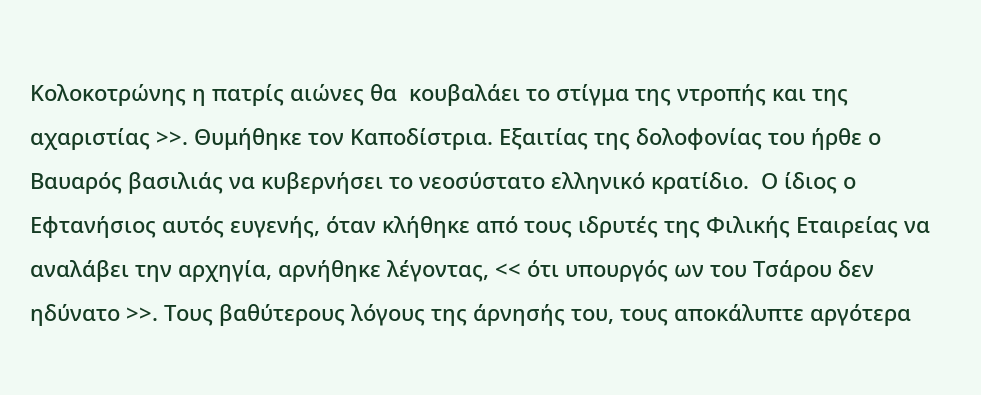Κολοκοτρώνης η πατρίς αιώνες θα  κουβαλάει το στίγμα της ντροπής και της αχαριστίας >>. Θυμήθηκε τον Καποδίστρια. Εξαιτίας της δολοφονίας του ήρθε ο Βαυαρός βασιλιάς να κυβερνήσει το νεοσύστατο ελληνικό κρατίδιο.  Ο ίδιος ο Εφτανήσιος αυτός ευγενής, όταν κλήθηκε από τους ιδρυτές της Φιλικής Εταιρείας να αναλάβει την αρχηγία, αρνήθηκε λέγοντας, << ότι υπουργός ων του Τσάρου δεν ηδύνατο >>. Τους βαθύτερους λόγους της άρνησής του, τους αποκάλυπτε αργότερα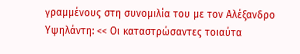γραμμένους στη συνομιλία του με τον Αλέξανδρο Υψηλάντη: << Οι καταστρώσαντες τοιαύτα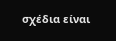σχέδια είναι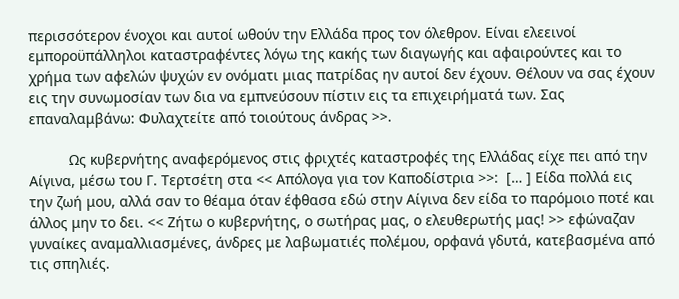περισσότερον ένοχοι και αυτοί ωθούν την Ελλάδα προς τον όλεθρον. Είναι ελεεινοί  εμποροϋπάλληλοι καταστραφέντες λόγω της κακής των διαγωγής και αφαιρούντες και το χρήμα των αφελών ψυχών εν ονόματι μιας πατρίδας ην αυτοί δεν έχουν. Θέλουν να σας έχουν εις την συνωμοσίαν των δια να εμπνεύσουν πίστιν εις τα επιχειρήματά των. Σας επαναλαμβάνω: Φυλαχτείτε από τοιούτους άνδρας >>.

          Ως κυβερνήτης αναφερόμενος στις φριχτές καταστροφές της Ελλάδας είχε πει από την Αίγινα, μέσω του Γ. Τερτσέτη στα << Απόλογα για τον Καποδίστρια >>:  [… ] Είδα πολλά εις την ζωή μου, αλλά σαν το θέαμα όταν έφθασα εδώ στην Αίγινα δεν είδα το παρόμοιο ποτέ και άλλος μην το δει. << Ζήτω ο κυβερνήτης, ο σωτήρας μας, ο ελευθερωτής μας! >> εφώναζαν γυναίκες αναμαλλιασμένες, άνδρες με λαβωματιές πολέμου, ορφανά γδυτά, κατεβασμένα από τις σπηλιές.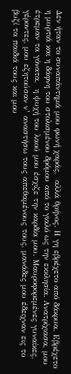Δεν ήταν το συναπάντημά μου φωνή χαράς,  αλλά θρήνος. Η γη εβρέχετο από δάκρυα. Εβρέχετο η μυρτιά και η δάφνη του στολισμένου δρόμου από το γιαλό ως την εκκλησία. Ανατρίχιασα, μου έτρεμαν τα γόνατα,  η ψυχή του λαού μου έσχιζε την καρδία μου. Μαυροφορεμένες γυναίκες, γέροντες, μου εζητούσαν ν’ αναστήσω τους απεθαμένους τους, μανάδες μου έδειχναν εις το βυζί τα παιδιά τους και μου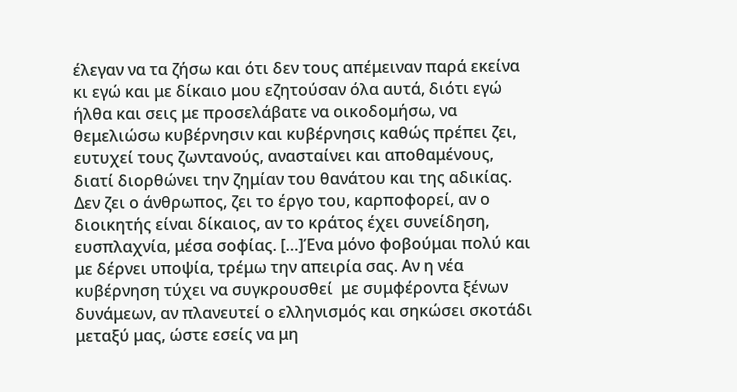έλεγαν να τα ζήσω και ότι δεν τους απέμειναν παρά εκείνα κι εγώ και με δίκαιο μου εζητούσαν όλα αυτά, διότι εγώ ήλθα και σεις με προσελάβατε να οικοδομήσω, να  θεμελιώσω κυβέρνησιν και κυβέρνησις καθώς πρέπει ζει, ευτυχεί τους ζωντανούς, ανασταίνει και αποθαμένους, διατί διορθώνει την ζημίαν του θανάτου και της αδικίας. Δεν ζει ο άνθρωπος, ζει το έργο του, καρποφορεί, αν ο διοικητής είναι δίκαιος, αν το κράτος έχει συνείδηση, ευσπλαχνία, μέσα σοφίας. […]Ένα μόνο φοβούμαι πολύ και με δέρνει υποψία, τρέμω την απειρία σας. Αν η νέα κυβέρνηση τύχει να συγκρουσθεί  με συμφέροντα ξένων δυνάμεων, αν πλανευτεί ο ελληνισμός και σηκώσει σκοτάδι μεταξύ μας, ώστε εσείς να μη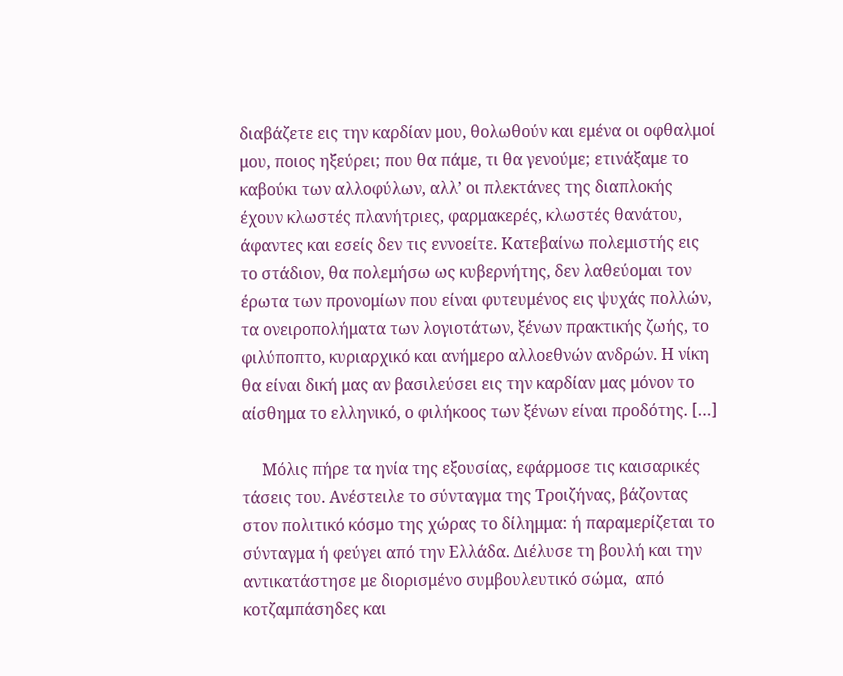διαβάζετε εις την καρδίαν μου, θολωθούν και εμένα οι οφθαλμοί μου, ποιος ηξεύρει; που θα πάμε, τι θα γενούμε; ετινάξαμε το καβούκι των αλλοφύλων, αλλ’ οι πλεκτάνες της διαπλοκής έχουν κλωστές πλανήτριες, φαρμακερές, κλωστές θανάτου, άφαντες και εσείς δεν τις εννοείτε. Κατεβαίνω πολεμιστής εις το στάδιον, θα πολεμήσω ως κυβερνήτης, δεν λαθεύομαι τον έρωτα των προνομίων που είναι φυτευμένος εις ψυχάς πολλών, τα ονειροπολήματα των λογιοτάτων, ξένων πρακτικής ζωής, το φιλύποπτο, κυριαρχικό και ανήμερο αλλοεθνών ανδρών. Η νίκη θα είναι δική μας αν βασιλεύσει εις την καρδίαν μας μόνον το αίσθημα το ελληνικό, ο φιλήκοος των ξένων είναι προδότης. […]

     Μόλις πήρε τα ηνία της εξουσίας, εφάρμοσε τις καισαρικές τάσεις του. Ανέστειλε το σύνταγμα της Τροιζήνας, βάζοντας στον πολιτικό κόσμο της χώρας το δίλημμα: ή παραμερίζεται το σύνταγμα ή φεύγει από την Ελλάδα. Διέλυσε τη βουλή και την αντικατάστησε με διορισμένο συμβουλευτικό σώμα,  από κοτζαμπάσηδες και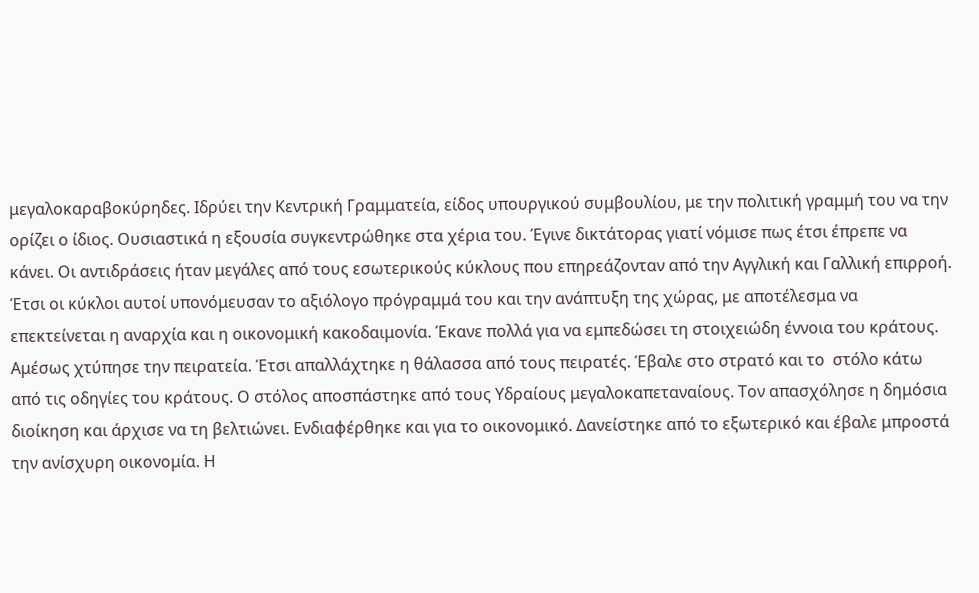μεγαλοκαραβοκύρηδες. Ιδρύει την Κεντρική Γραμματεία, είδος υπουργικού συμβουλίου, με την πολιτική γραμμή του να την ορίζει ο ίδιος. Ουσιαστικά η εξουσία συγκεντρώθηκε στα χέρια του. Έγινε δικτάτορας γιατί νόμισε πως έτσι έπρεπε να κάνει. Οι αντιδράσεις ήταν μεγάλες από τους εσωτερικούς κύκλους που επηρεάζονταν από την Αγγλική και Γαλλική επιρροή. Έτσι οι κύκλοι αυτοί υπονόμευσαν το αξιόλογο πρόγραμμά του και την ανάπτυξη της χώρας, με αποτέλεσμα να επεκτείνεται η αναρχία και η οικονομική κακοδαιμονία. Έκανε πολλά για να εμπεδώσει τη στοιχειώδη έννοια του κράτους. Αμέσως χτύπησε την πειρατεία. Έτσι απαλλάχτηκε η θάλασσα από τους πειρατές. Έβαλε στο στρατό και το  στόλο κάτω από τις οδηγίες του κράτους. Ο στόλος αποσπάστηκε από τους Υδραίους μεγαλοκαπεταναίους. Τον απασχόλησε η δημόσια διοίκηση και άρχισε να τη βελτιώνει. Ενδιαφέρθηκε και για το οικονομικό. Δανείστηκε από το εξωτερικό και έβαλε μπροστά την ανίσχυρη οικονομία. Η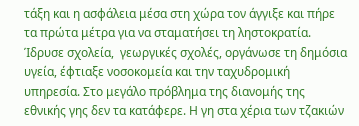τάξη και η ασφάλεια μέσα στη χώρα τον άγγιξε και πήρε τα πρώτα μέτρα για να σταματήσει τη ληστοκρατία. Ίδρυσε σχολεία,  γεωργικές σχολές, οργάνωσε τη δημόσια υγεία, έφτιαξε νοσοκομεία και την ταχυδρομική υπηρεσία. Στο μεγάλο πρόβλημα της διανομής της εθνικής γης δεν τα κατάφερε. Η γη στα χέρια των τζακιών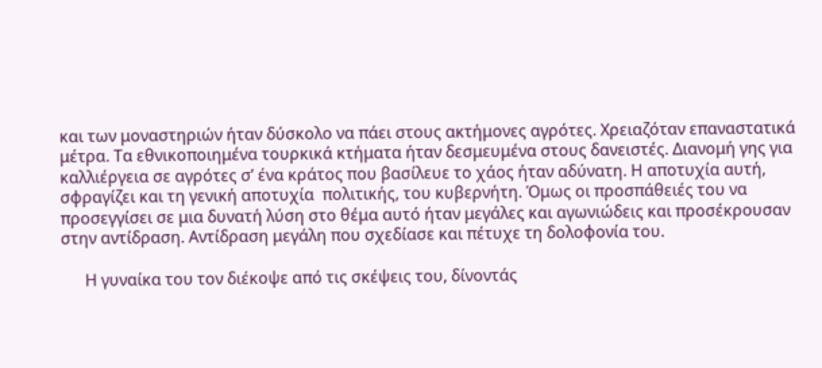και των μοναστηριών ήταν δύσκολο να πάει στους ακτήμονες αγρότες. Χρειαζόταν επαναστατικά μέτρα. Τα εθνικοποιημένα τουρκικά κτήματα ήταν δεσμευμένα στους δανειστές. Διανομή γης για καλλιέργεια σε αγρότες σ’ ένα κράτος που βασίλευε το χάος ήταν αδύνατη. Η αποτυχία αυτή, σφραγίζει και τη γενική αποτυχία  πολιτικής, του κυβερνήτη. Όμως οι προσπάθειές του να προσεγγίσει σε μια δυνατή λύση στο θέμα αυτό ήταν μεγάλες και αγωνιώδεις και προσέκρουσαν στην αντίδραση. Αντίδραση μεγάλη που σχεδίασε και πέτυχε τη δολοφονία του.

      Η γυναίκα του τον διέκοψε από τις σκέψεις του, δίνοντάς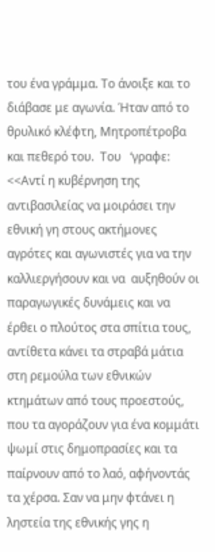του ένα γράμμα. Το άνοιξε και το διάβασε με αγωνία. Ήταν από το θρυλικό κλέφτη, Μητροπέτροβα και πεθερό του.  Του   ‘γραφε: <<Αντί η κυβέρνηση της αντιβασιλείας να μοιράσει την εθνική γη στους ακτήμονες αγρότες και αγωνιστές για να την καλλιεργήσουν και να  αυξηθούν οι παραγωγικές δυνάμεις και να έρθει ο πλούτος στα σπίτια τους, αντίθετα κάνει τα στραβά μάτια στη ρεμούλα των εθνικών κτημάτων από τους προεστούς, που τα αγοράζουν για ένα κομμάτι ψωμί στις δημοπρασίες και τα παίρνουν από το λαό, αφήνοντάς τα χέρσα. Σαν να μην φτάνει η ληστεία της εθνικής γης η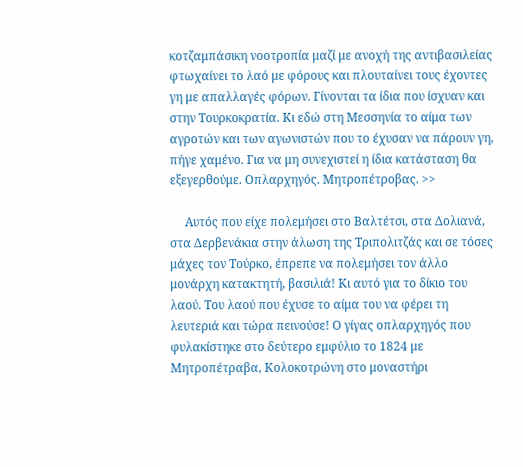κοτζαμπάσικη νοοτροπία μαζί με ανοχή της αντιβασιλείας φτωχαίνει το λαό με φόρους και πλουταίνει τους έχοντες γη με απαλλαγές φόρων. Γίνονται τα ίδια που ίσχυαν και στην Τουρκοκρατία. Κι εδώ στη Μεσσηνία το αίμα των αγροτών και των αγωνιστών που το έχυσαν να πάρουν γη, πήγε χαμένο. Για να μη συνεχιστεί η ίδια κατάσταση θα εξεγερθούμε. Οπλαρχηγός. Μητροπέτροβας. >>

     Αυτός που είχε πολεμήσει στο Βαλτέτσι, στα Δολιανά, στα Δερβενάκια στην άλωση της Τριπολιτζάς και σε τόσες μάχες τον Τούρκο, έπρεπε να πολεμήσει τον άλλο μονάρχη κατακτητή, βασιλιά! Κι αυτό για το δίκιο του λαού. Του λαού που έχυσε το αίμα του να φέρει τη λευτεριά και τώρα πεινούσε! Ο γίγας οπλαρχηγός που φυλακίστηκε στο δεύτερο εμφύλιο το 1824 με Μητροπέτραβα, Κολοκοτρώνη στο μοναστήρι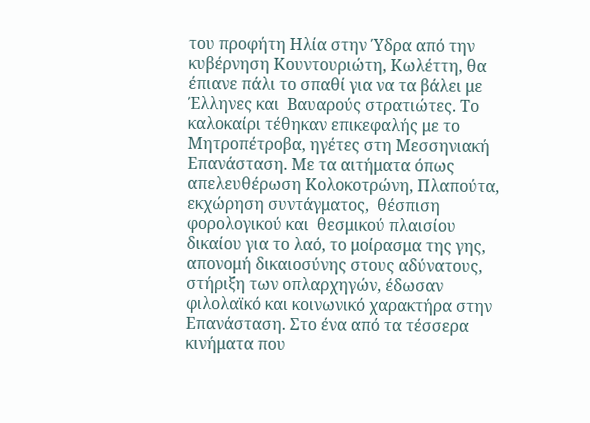του προφήτη Ηλία στην Ύδρα από την κυβέρνηση Κουντουριώτη, Κωλέττη, θα έπιανε πάλι το σπαθί για να τα βάλει με Έλληνες και  Βαυαρούς στρατιώτες. Το καλοκαίρι τέθηκαν επικεφαλής με το Μητροπέτροβα, ηγέτες στη Μεσσηνιακή Επανάσταση. Με τα αιτήματα όπως απελευθέρωση Κολοκοτρώνη, Πλαπούτα, εκχώρηση συντάγματος,  θέσπιση φορολογικού και  θεσμικού πλαισίου δικαίου για το λαό, το μοίρασμα της γης, απονομή δικαιοσύνης στους αδύνατους, στήριξη των οπλαρχηγών, έδωσαν φιλολαϊκό και κοινωνικό χαρακτήρα στην Επανάσταση. Στο ένα από τα τέσσερα κινήματα που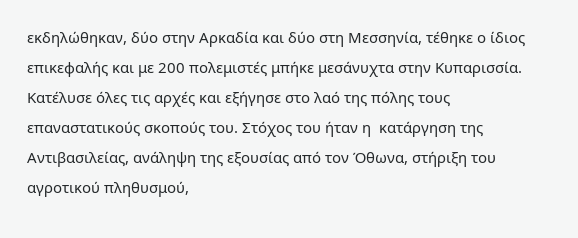εκδηλώθηκαν, δύο στην Αρκαδία και δύο στη Μεσσηνία, τέθηκε ο ίδιος επικεφαλής και με 200 πολεμιστές μπήκε μεσάνυχτα στην Κυπαρισσία. Κατέλυσε όλες τις αρχές και εξήγησε στο λαό της πόλης τους επαναστατικούς σκοπούς του. Στόχος του ήταν η  κατάργηση της Αντιβασιλείας, ανάληψη της εξουσίας από τον Όθωνα, στήριξη του αγροτικού πληθυσμού,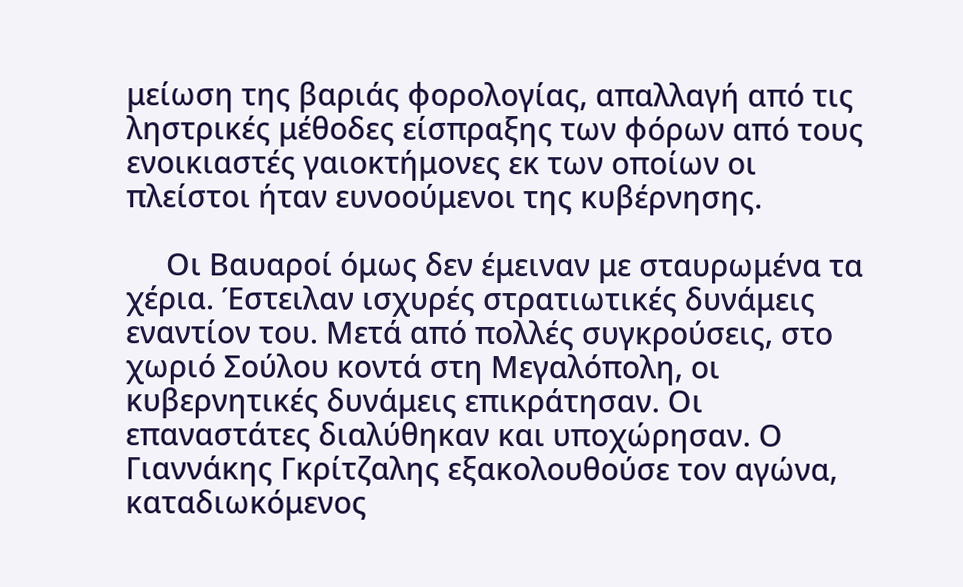μείωση της βαριάς φορολογίας, απαλλαγή από τις ληστρικές μέθοδες είσπραξης των φόρων από τους ενοικιαστές γαιοκτήμονες εκ των οποίων οι πλείστοι ήταν ευνοούμενοι της κυβέρνησης.

     Οι Βαυαροί όμως δεν έμειναν με σταυρωμένα τα χέρια. Έστειλαν ισχυρές στρατιωτικές δυνάμεις εναντίον του. Μετά από πολλές συγκρούσεις, στο χωριό Σούλου κοντά στη Μεγαλόπολη, οι κυβερνητικές δυνάμεις επικράτησαν. Οι επαναστάτες διαλύθηκαν και υποχώρησαν. Ο Γιαννάκης Γκρίτζαλης εξακολουθούσε τον αγώνα, καταδιωκόμενος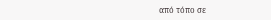από τόπο σε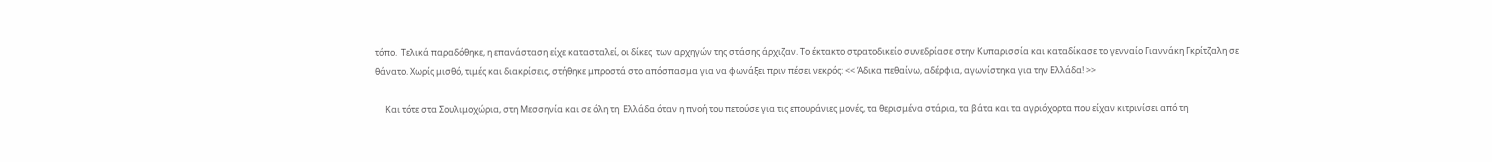τόπο.  Τελικά παραδόθηκε, η επανάσταση είχε κατασταλεί, οι δίκες  των αρχηγών της στάσης άρχιζαν. Το έκτακτο στρατοδικείο συνεδρίασε στην Κυπαρισσία και καταδίκασε το γενναίο Γιαννάκη Γκρίτζαλη σε θάνατο. Χωρίς μισθό, τιμές και διακρίσεις, στήθηκε μπροστά στο απόσπασμα για να φωνάξει πριν πέσει νεκρός: << Άδικα πεθαίνω, αδέρφια, αγωνίστηκα για την Ελλάδα! >>

     Και τότε στα Σουλιμοχώρια, στη Μεσσηνία και σε όλη τη  Ελλάδα όταν η πνοή του πετούσε για τις επουράνιες μονές, τα θερισμένα στάρια, τα βάτα και τα αγριόχορτα που είχαν κιτρινίσει από τη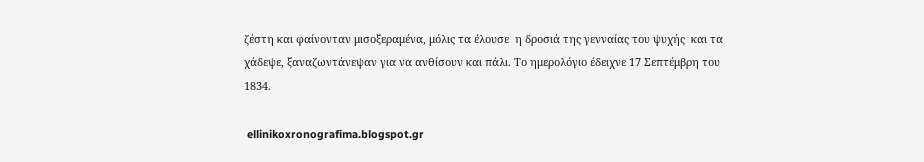ζέστη και φαίνονταν μισοξεραμένα, μόλις τα έλουσε  η δροσιά της γενναίας του ψυχής  και τα χάδεψε, ξαναζωντάνεψαν για να ανθίσουν και πάλι. Το ημερολόγιο έδειχνε 17 Σεπτέμβρη του 1834.

 ellinikoxronografima.blogspot.gr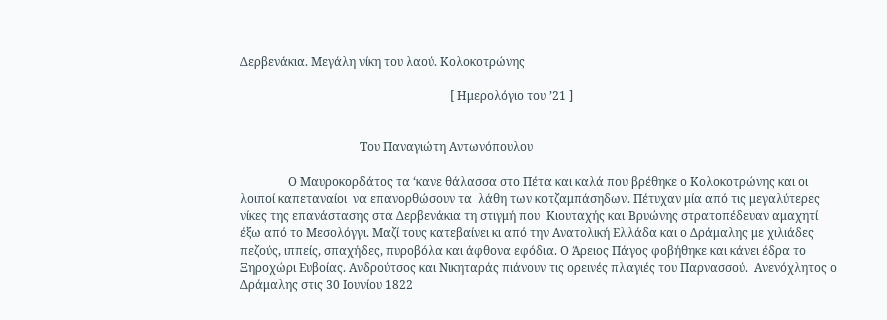Δερβενάκια. Μεγάλη νίκη του λαού. Κολοκοτρώνης

                                                                      [ Ημερολόγιο του ’21 ]


                                        Του Παναγιώτη Αντωνόπουλου

                Ο Μαυροκορδάτος τα ‘κανε θάλασσα στο Πέτα και καλά που βρέθηκε ο Κολοκοτρώνης και οι λοιποί καπεταναίοι  να επανορθώσουν τα  λάθη των κοτζαμπάσηδων. Πέτυχαν μία από τις μεγαλύτερες νίκες της επανάστασης στα Δερβενάκια τη στιγμή που  Κιουταχής και Βρυώνης στρατοπέδευαν αμαχητί έξω από το Μεσολόγγι. Μαζί τους κατεβαίνει κι από την Ανατολική Ελλάδα και ο Δράμαλης με χιλιάδες πεζούς, ιππείς, σπαχήδες, πυροβόλα και άφθονα εφόδια. Ο Άρειος Πάγος φοβήθηκε και κάνει έδρα το  Ξηροχώρι Ευβοίας. Ανδρούτσος και Νικηταράς πιάνουν τις ορεινές πλαγιές του Παρνασσού.  Ανενόχλητος ο Δράμαλης στις 30 Ιουνίου 1822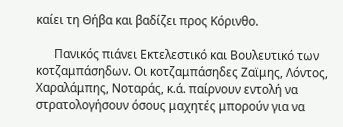καίει τη Θήβα και βαδίζει προς Κόρινθο.

      Πανικός πιάνει Εκτελεστικό και Βουλευτικό των κοτζαμπάσηδων. Οι κοτζαμπάσηδες Ζαϊμης, Λόντος, Χαραλάμπης, Νοταράς, κ.ά. παίρνουν εντολή να στρατολογήσουν όσους μαχητές μπορούν για να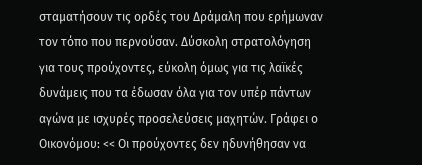σταματήσουν τις ορδές του Δράμαλη που ερήμωναν τον τόπο που περνούσαν. Δύσκολη στρατολόγηση για τους προύχοντες, εύκολη όμως για τις λαϊκές δυνάμεις που τα έδωσαν όλα για τον υπέρ πάντων αγώνα με ισχυρές προσελεύσεις μαχητών. Γράφει ο Οικονόμου: << Οι προύχοντες δεν ηδυνήθησαν να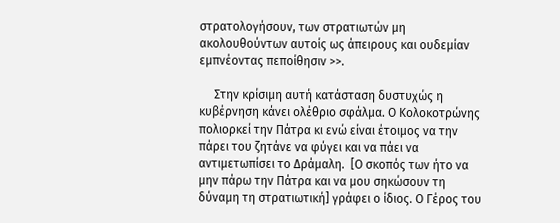στρατολογήσουν, των στρατιωτών μη ακολουθούντων αυτοίς ως άπειρους και ουδεμίαν εμπνέοντας πεποίθησιν >>.

     Στην κρίσιμη αυτή κατάσταση δυστυχώς η κυβέρνηση κάνει ολέθριο σφάλμα. Ο Κολοκοτρώνης πολιορκεί την Πάτρα κι ενώ είναι έτοιμος να την πάρει του ζητάνε να φύγει και να πάει να αντιμετωπίσει το Δράμαλη.  [Ο σκοπός των ήτο να μην πάρω την Πάτρα και να μου σηκώσουν τη δύναμη τη στρατιωτική] γράφει ο ίδιος. Ο Γέρος του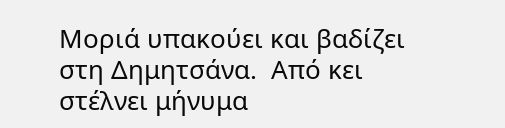Μοριά υπακούει και βαδίζει στη Δημητσάνα.  Από κει στέλνει μήνυμα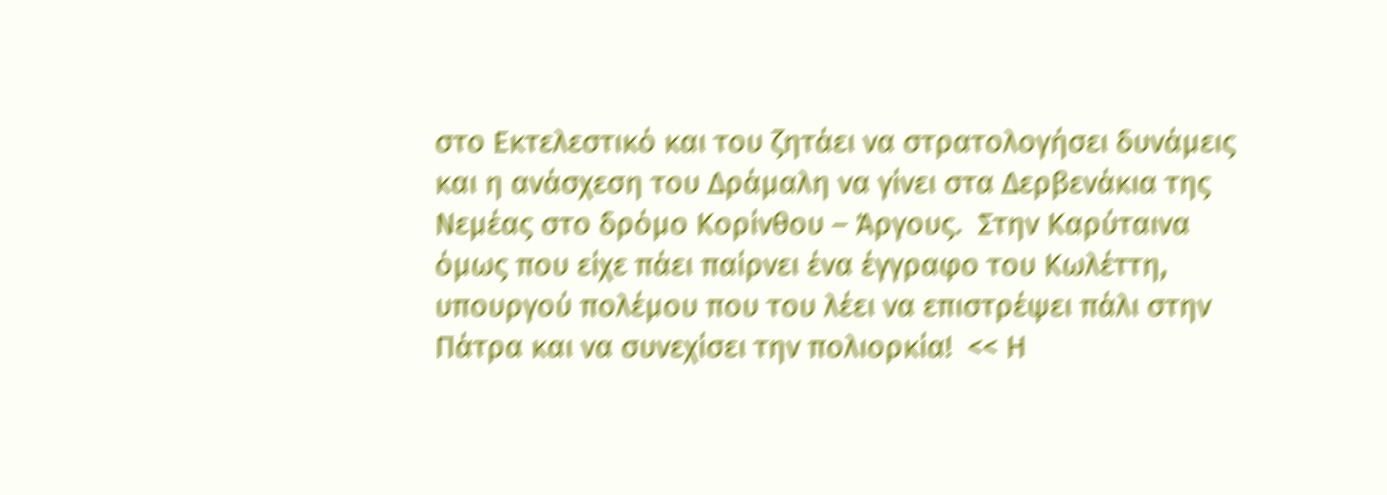στο Εκτελεστικό και του ζητάει να στρατολογήσει δυνάμεις και η ανάσχεση του Δράμαλη να γίνει στα Δερβενάκια της Νεμέας στο δρόμο Κορίνθου – Άργους.  Στην Καρύταινα όμως που είχε πάει παίρνει ένα έγγραφο του Κωλέττη, υπουργού πολέμου που του λέει να επιστρέψει πάλι στην Πάτρα και να συνεχίσει την πολιορκία!  << Η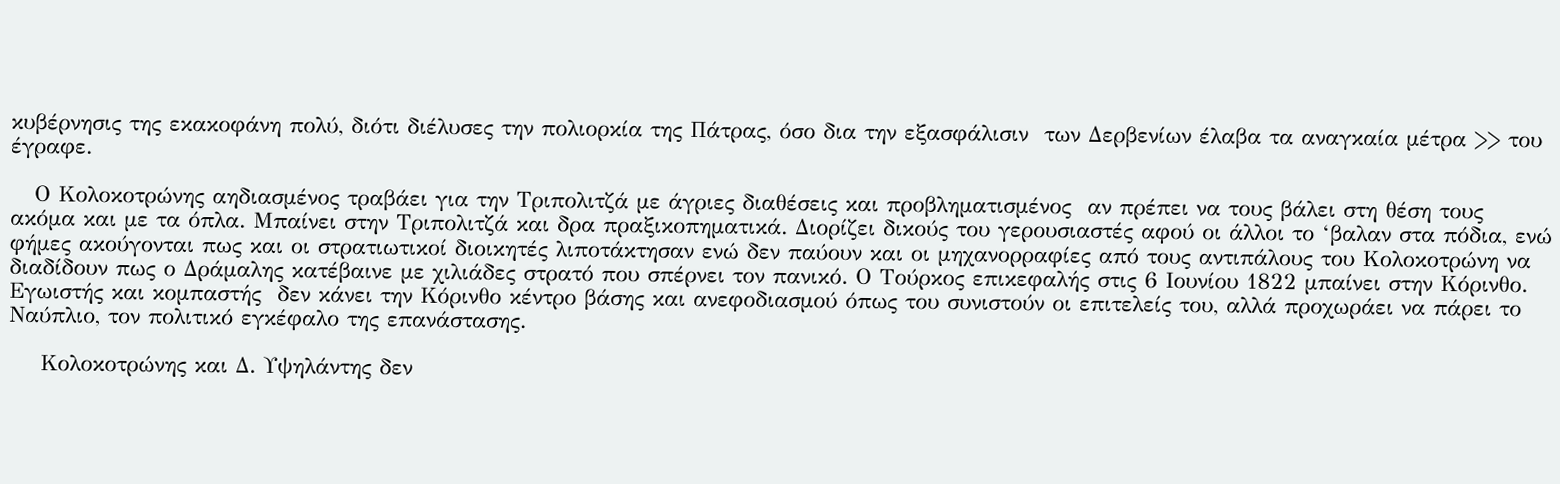κυβέρνησις της εκακοφάνη πολύ, διότι διέλυσες την πολιορκία της Πάτρας, όσο δια την εξασφάλισιν  των Δερβενίων έλαβα τα αναγκαία μέτρα >> του έγραφε.

   Ο Κολοκοτρώνης αηδιασμένος τραβάει για την Τριπολιτζά με άγριες διαθέσεις και προβληματισμένος  αν πρέπει να τους βάλει στη θέση τους ακόμα και με τα όπλα. Μπαίνει στην Τριπολιτζά και δρα πραξικοπηματικά. Διορίζει δικούς του γερουσιαστές αφού οι άλλοι το ‘βαλαν στα πόδια, ενώ φήμες ακούγονται πως και οι στρατιωτικοί διοικητές λιποτάκτησαν ενώ δεν παύουν και οι μηχανορραφίες από τους αντιπάλους του Κολοκοτρώνη να διαδίδουν πως ο Δράμαλης κατέβαινε με χιλιάδες στρατό που σπέρνει τον πανικό. Ο Τούρκος επικεφαλής στις 6 Ιουνίου 1822 μπαίνει στην Κόρινθο. Εγωιστής και κομπαστής  δεν κάνει την Κόρινθο κέντρο βάσης και ανεφοδιασμού όπως του συνιστούν οι επιτελείς του, αλλά προχωράει να πάρει το Ναύπλιο, τον πολιτικό εγκέφαλο της επανάστασης.

    Κολοκοτρώνης και Δ. Υψηλάντης δεν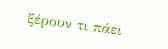ξέρουν τι πάει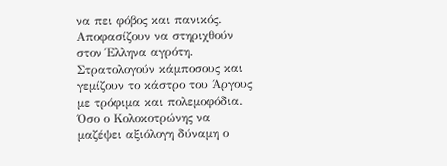να πει φόβος και πανικός. Αποφασίζουν να στηριχθούν στον Έλληνα αγρότη. Στρατολογούν κάμποσους και γεμίζουν το κάστρο του Άργους με τρόφιμα και πολεμοφόδια. Όσο ο Κολοκοτρώνης να μαζέψει αξιόλογη δύναμη ο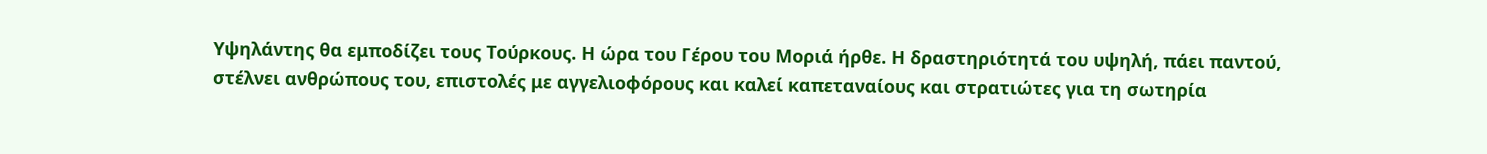Υψηλάντης θα εμποδίζει τους Τούρκους. Η ώρα του Γέρου του Μοριά ήρθε. Η δραστηριότητά του υψηλή, πάει παντού, στέλνει ανθρώπους του, επιστολές με αγγελιοφόρους και καλεί καπεταναίους και στρατιώτες για τη σωτηρία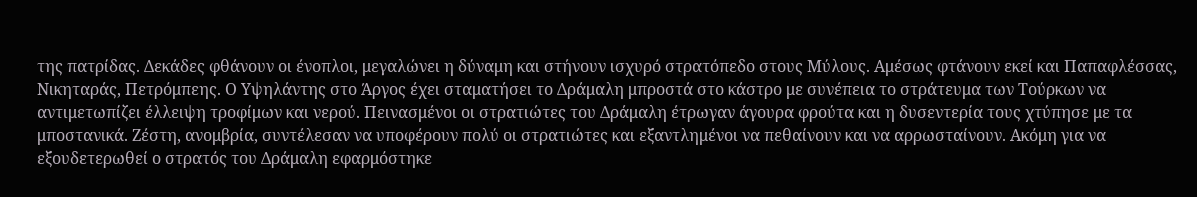της πατρίδας. Δεκάδες φθάνουν οι ένοπλοι, μεγαλώνει η δύναμη και στήνουν ισχυρό στρατόπεδο στους Μύλους. Αμέσως φτάνουν εκεί και Παπαφλέσσας, Νικηταράς, Πετρόμπεης. Ο Υψηλάντης στο Άργος έχει σταματήσει το Δράμαλη μπροστά στο κάστρο με συνέπεια το στράτευμα των Τούρκων να αντιμετωπίζει έλλειψη τροφίμων και νερού. Πεινασμένοι οι στρατιώτες του Δράμαλη έτρωγαν άγουρα φρούτα και η δυσεντερία τους χτύπησε με τα μποστανικά. Ζέστη, ανομβρία, συντέλεσαν να υποφέρουν πολύ οι στρατιώτες και εξαντλημένοι να πεθαίνουν και να αρρωσταίνουν. Ακόμη για να εξουδετερωθεί ο στρατός του Δράμαλη εφαρμόστηκε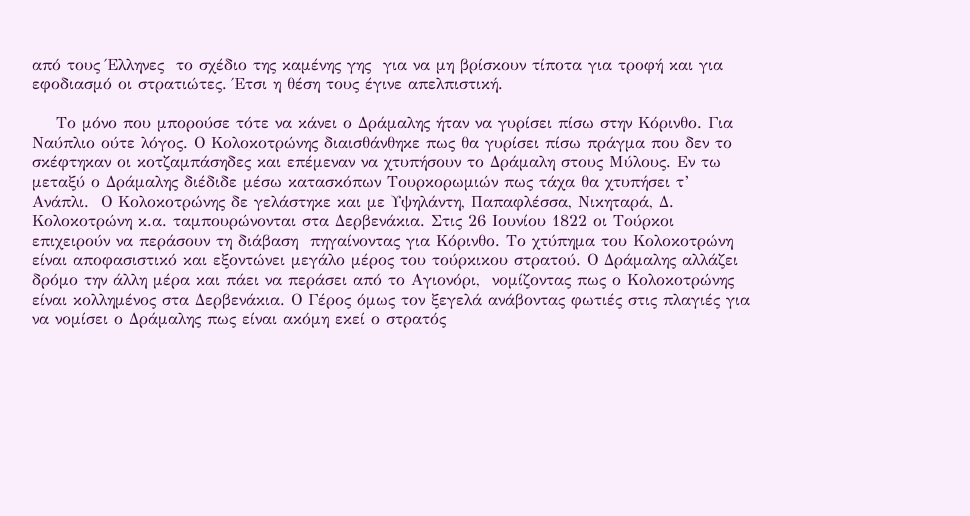από τους Έλληνες  το σχέδιο της καμένης γης  για να μη βρίσκουν τίποτα για τροφή και για εφοδιασμό οι στρατιώτες. Έτσι η θέση τους έγινε απελπιστική.

    Το μόνο που μπορούσε τότε να κάνει ο Δράμαλης ήταν να γυρίσει πίσω στην Κόρινθο. Για Ναύπλιο ούτε λόγος. Ο Κολοκοτρώνης διαισθάνθηκε πως θα γυρίσει πίσω πράγμα που δεν το σκέφτηκαν οι κοτζαμπάσηδες και επέμεναν να χτυπήσουν το Δράμαλη στους Μύλους. Εν τω μεταξύ ο Δράμαλης διέδιδε μέσω κατασκόπων Τουρκορωμιών πως τάχα θα χτυπήσει τ’  Ανάπλι.  Ο Κολοκοτρώνης δε γελάστηκε και με Υψηλάντη, Παπαφλέσσα, Νικηταρά, Δ. Κολοκοτρώνη κ.α. ταμπουρώνονται στα Δερβενάκια. Στις 26 Ιουνίου 1822 οι Τούρκοι επιχειρούν να περάσουν τη διάβαση  πηγαίνοντας για Κόρινθο. Το χτύπημα του Κολοκοτρώνη είναι αποφασιστικό και εξοντώνει μεγάλο μέρος του τούρκικου στρατού. Ο Δράμαλης αλλάζει δρόμο την άλλη μέρα και πάει να περάσει από το Αγιονόρι,  νομίζοντας πως ο Κολοκοτρώνης είναι κολλημένος στα Δερβενάκια. Ο Γέρος όμως τον ξεγελά ανάβοντας φωτιές στις πλαγιές για να νομίσει ο Δράμαλης πως είναι ακόμη εκεί ο στρατός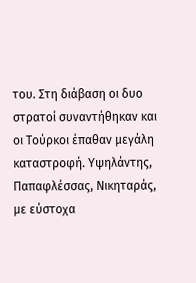του. Στη διάβαση οι δυο στρατοί συναντήθηκαν και οι Τούρκοι έπαθαν μεγάλη καταστροφή. Υψηλάντης, Παπαφλέσσας, Νικηταράς, με εύστοχα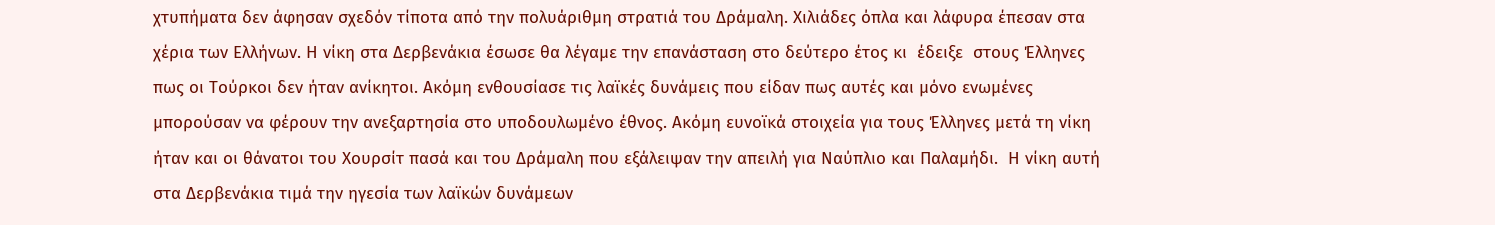χτυπήματα δεν άφησαν σχεδόν τίποτα από την πολυάριθμη στρατιά του Δράμαλη. Χιλιάδες όπλα και λάφυρα έπεσαν στα χέρια των Ελλήνων. Η νίκη στα Δερβενάκια έσωσε θα λέγαμε την επανάσταση στο δεύτερο έτος κι  έδειξε  στους Έλληνες πως οι Τούρκοι δεν ήταν ανίκητοι. Ακόμη ενθουσίασε τις λαϊκές δυνάμεις που είδαν πως αυτές και μόνο ενωμένες μπορούσαν να φέρουν την ανεξαρτησία στο υποδουλωμένο έθνος. Ακόμη ευνοϊκά στοιχεία για τους Έλληνες μετά τη νίκη ήταν και οι θάνατοι του Χουρσίτ πασά και του Δράμαλη που εξάλειψαν την απειλή για Ναύπλιο και Παλαμήδι.  Η νίκη αυτή στα Δερβενάκια τιμά την ηγεσία των λαϊκών δυνάμεων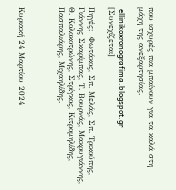που ισχυρές πια μπαίνουν για τα καλά στη μάχη της ανεξαρτησίας.

 ellinikoxronografima.blogspot.gr   [Συνεχίζεται]

Πηγές:  Φωτάκος, Σπ. Μελάς, Σπ. Τρικούπης, Γιάννης Σκαρίμπας, Τ. Βουρνάς, Μακρυγιάννης, Θ. Κολοκοτρώνης, Στρίγκος, Κιτρομηλίδης, Πασπαλιάρης, Μιχαηλίδης.



Κυριακή 24 Μαρτίου 2024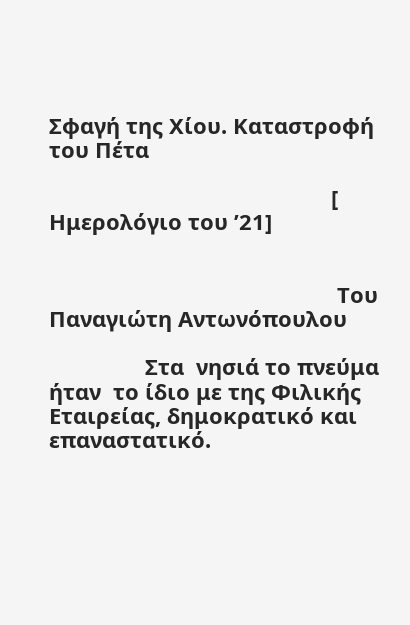Σφαγή της Χίου. Καταστροφή του Πέτα

                                               [ Ημερολόγιο του ’21]


                                                Του Παναγιώτη Αντωνόπουλου

                Στα  νησιά το πνεύμα ήταν  το ίδιο με της Φιλικής Εταιρείας, δημοκρατικό και επαναστατικό.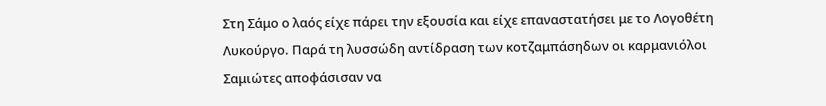Στη Σάμο ο λαός είχε πάρει την εξουσία και είχε επαναστατήσει με το Λογοθέτη  Λυκούργο. Παρά τη λυσσώδη αντίδραση των κοτζαμπάσηδων οι καρμανιόλοι Σαμιώτες αποφάσισαν να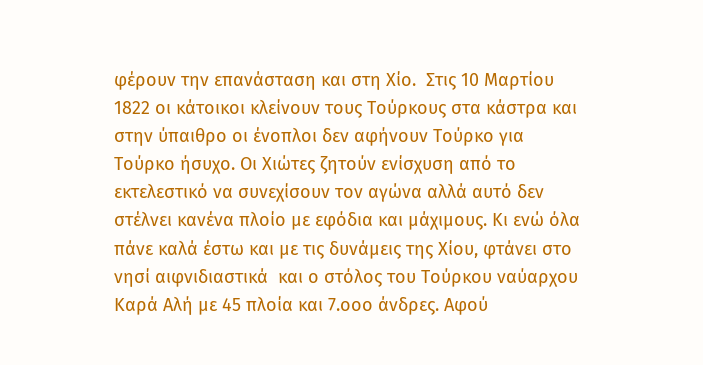φέρουν την επανάσταση και στη Χίο.  Στις 10 Μαρτίου 1822 οι κάτοικοι κλείνουν τους Τούρκους στα κάστρα και στην ύπαιθρο οι ένοπλοι δεν αφήνουν Τούρκο για Τούρκο ήσυχο. Οι Χιώτες ζητούν ενίσχυση από το εκτελεστικό να συνεχίσουν τον αγώνα αλλά αυτό δεν στέλνει κανένα πλοίο με εφόδια και μάχιμους. Κι ενώ όλα πάνε καλά έστω και με τις δυνάμεις της Χίου, φτάνει στο νησί αιφνιδιαστικά  και ο στόλος του Τούρκου ναύαρχου Καρά Αλή με 45 πλοία και 7.οοο άνδρες. Αφού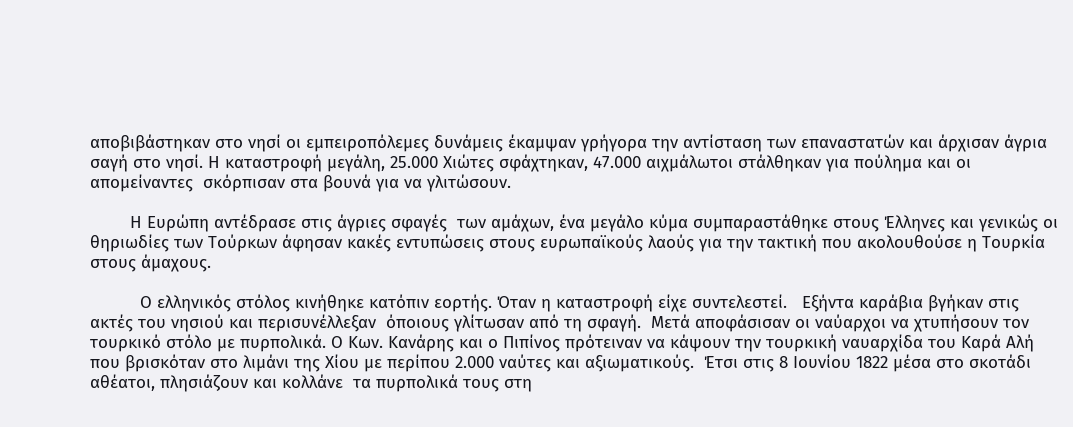αποβιβάστηκαν στο νησί οι εμπειροπόλεμες δυνάμεις έκαμψαν γρήγορα την αντίσταση των επαναστατών και άρχισαν άγρια σαγή στο νησί. Η καταστροφή μεγάλη, 25.000 Χιώτες σφάχτηκαν, 47.000 αιχμάλωτοι στάλθηκαν για πούλημα και οι απομείναντες  σκόρπισαν στα βουνά για να γλιτώσουν.

        Η Ευρώπη αντέδρασε στις άγριες σφαγές  των αμάχων, ένα μεγάλο κύμα συμπαραστάθηκε στους Έλληνες και γενικώς οι θηριωδίες των Τούρκων άφησαν κακές εντυπώσεις στους ευρωπαϊκούς λαούς για την τακτική που ακολουθούσε η Τουρκία στους άμαχους.

          Ο ελληνικός στόλος κινήθηκε κατόπιν εορτής. Όταν η καταστροφή είχε συντελεστεί.   Εξήντα καράβια βγήκαν στις ακτές του νησιού και περισυνέλλεξαν  όποιους γλίτωσαν από τη σφαγή.  Μετά αποφάσισαν οι ναύαρχοι να χτυπήσουν τον τουρκικό στόλο με πυρπολικά. Ο Κων. Κανάρης και ο Πιπίνος πρότειναν να κάψουν την τουρκική ναυαρχίδα του Καρά Αλή που βρισκόταν στο λιμάνι της Χίου με περίπου 2.000 ναύτες και αξιωματικούς.  Έτσι στις 8 Ιουνίου 1822 μέσα στο σκοτάδι αθέατοι, πλησιάζουν και κολλάνε  τα πυρπολικά τους στη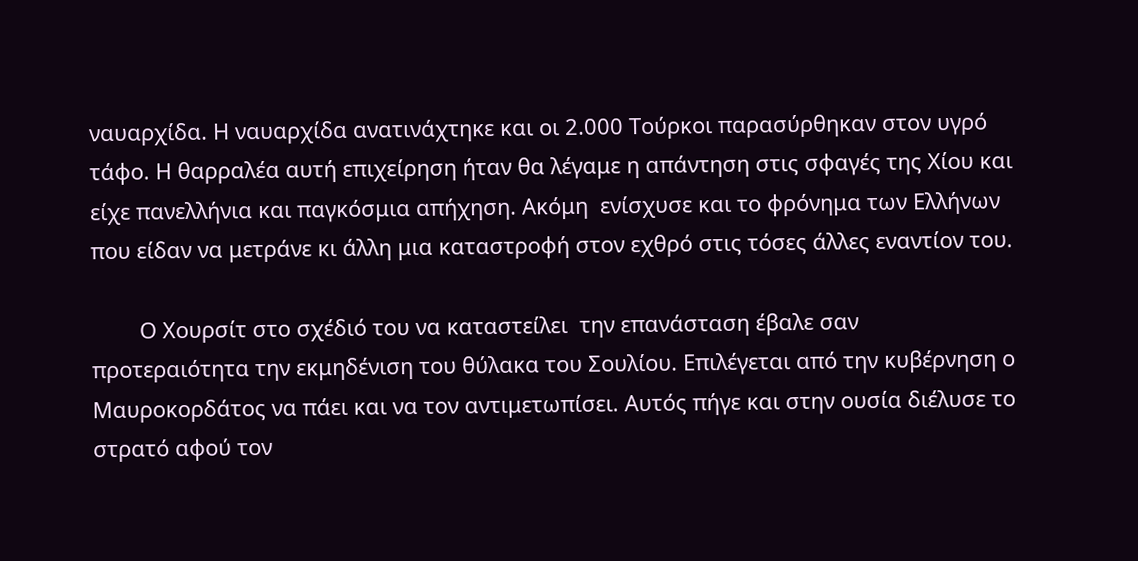ναυαρχίδα. Η ναυαρχίδα ανατινάχτηκε και οι 2.000 Τούρκοι παρασύρθηκαν στον υγρό τάφο. Η θαρραλέα αυτή επιχείρηση ήταν θα λέγαμε η απάντηση στις σφαγές της Χίου και είχε πανελλήνια και παγκόσμια απήχηση. Ακόμη  ενίσχυσε και το φρόνημα των Ελλήνων που είδαν να μετράνε κι άλλη μια καταστροφή στον εχθρό στις τόσες άλλες εναντίον του.

        Ο Χουρσίτ στο σχέδιό του να καταστείλει  την επανάσταση έβαλε σαν προτεραιότητα την εκμηδένιση του θύλακα του Σουλίου. Επιλέγεται από την κυβέρνηση ο Μαυροκορδάτος να πάει και να τον αντιμετωπίσει. Αυτός πήγε και στην ουσία διέλυσε το στρατό αφού τον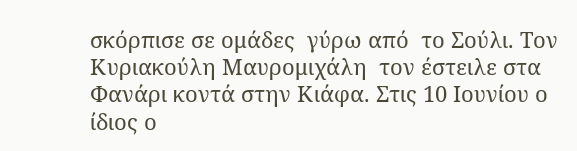σκόρπισε σε ομάδες  γύρω από  το Σούλι. Τον Κυριακούλη Μαυρομιχάλη  τον έστειλε στα Φανάρι κοντά στην Κιάφα. Στις 10 Ιουνίου ο ίδιος ο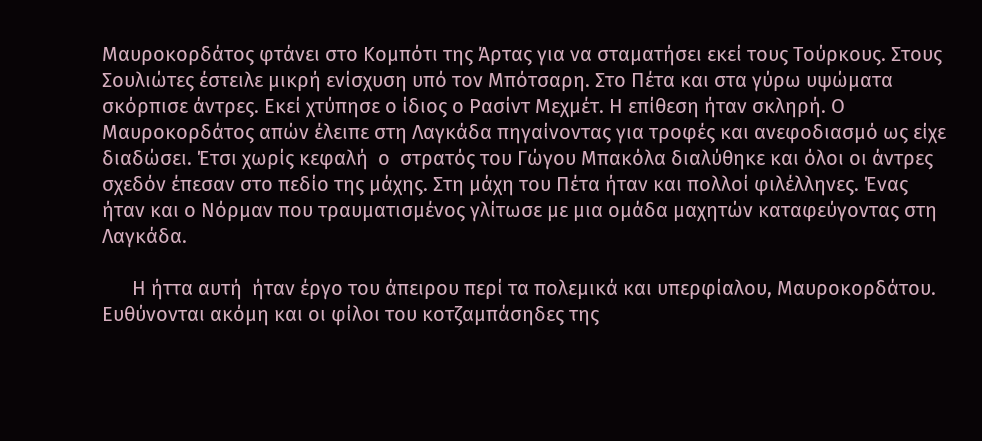Μαυροκορδάτος φτάνει στο Κομπότι της Άρτας για να σταματήσει εκεί τους Τούρκους. Στους Σουλιώτες έστειλε μικρή ενίσχυση υπό τον Μπότσαρη. Στο Πέτα και στα γύρω υψώματα σκόρπισε άντρες. Εκεί χτύπησε ο ίδιος ο Ρασίντ Μεχμέτ. Η επίθεση ήταν σκληρή. Ο Μαυροκορδάτος απών έλειπε στη Λαγκάδα πηγαίνοντας για τροφές και ανεφοδιασμό ως είχε διαδώσει. Έτσι χωρίς κεφαλή  ο  στρατός του Γώγου Μπακόλα διαλύθηκε και όλοι οι άντρες σχεδόν έπεσαν στο πεδίο της μάχης. Στη μάχη του Πέτα ήταν και πολλοί φιλέλληνες. Ένας ήταν και ο Νόρμαν που τραυματισμένος γλίτωσε με μια ομάδα μαχητών καταφεύγοντας στη Λαγκάδα.

      Η ήττα αυτή  ήταν έργο του άπειρου περί τα πολεμικά και υπερφίαλου, Μαυροκορδάτου. Ευθύνονται ακόμη και οι φίλοι του κοτζαμπάσηδες της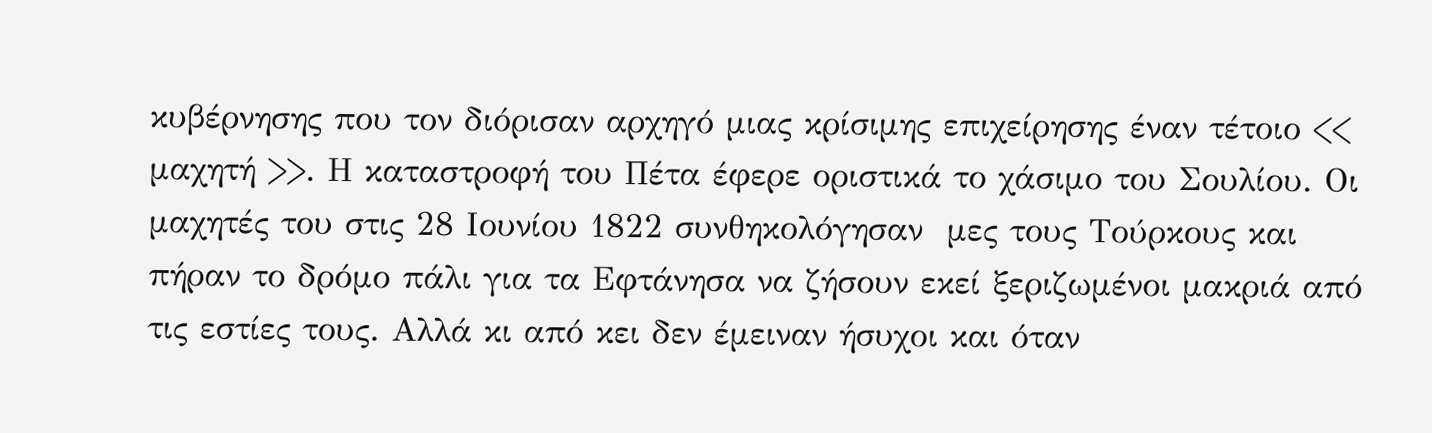κυβέρνησης που τον διόρισαν αρχηγό μιας κρίσιμης επιχείρησης έναν τέτοιο << μαχητή >>. Η καταστροφή του Πέτα έφερε οριστικά το χάσιμο του Σουλίου. Οι μαχητές του στις 28 Ιουνίου 1822 συνθηκολόγησαν  μες τους Τούρκους και πήραν το δρόμο πάλι για τα Εφτάνησα να ζήσουν εκεί ξεριζωμένοι μακριά από τις εστίες τους. Αλλά κι από κει δεν έμειναν ήσυχοι και όταν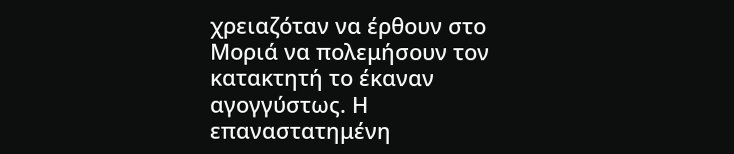χρειαζόταν να έρθουν στο Μοριά να πολεμήσουν τον κατακτητή το έκαναν αγογγύστως. Η επαναστατημένη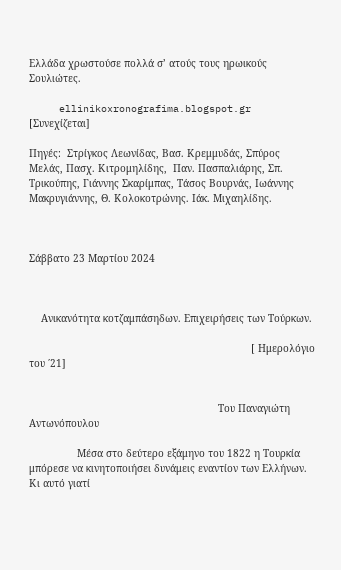Ελλάδα χρωστούσε πολλά σ’ ατούς τους ηρωικούς Σουλιώτες.

     ellinikoxronografima.blogspot.gr      [Συνεχίζεται]

Πηγές:  Στρίγκος Λεωνίδας, Βασ. Κρεμμυδάς, Σπύρος Μελάς, Πασχ. Κιτρομηλίδης,  Παν. Πασπαλιάρης, Σπ. Τρικούπης, Γιάννης Σκαρίμπας, Τάσος Βουρνάς, Ιωάννης Μακρυγιάννης, Θ. Κολοκοτρώνης. Ιάκ. Μιχαηλίδης.



Σάββατο 23 Μαρτίου 2024



    Ανικανότητα κοτζαμπάσηδων. Επιχειρήσεις των Τούρκων.

                                                                          [ Ημερολόγιο του ΄21]


                                                               Του Παναγιώτη Αντωνόπουλου

                Μέσα στο δεύτερο εξάμηνο του 1822 η Τουρκία μπόρεσε να κινητοποιήσει δυνάμεις εναντίον των Ελλήνων. Κι αυτό γιατί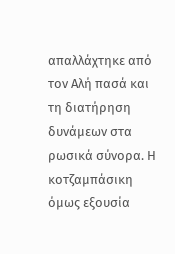απαλλάχτηκε από τον Αλή πασά και τη διατήρηση δυνάμεων στα ρωσικά σύνορα. Η κοτζαμπάσικη όμως εξουσία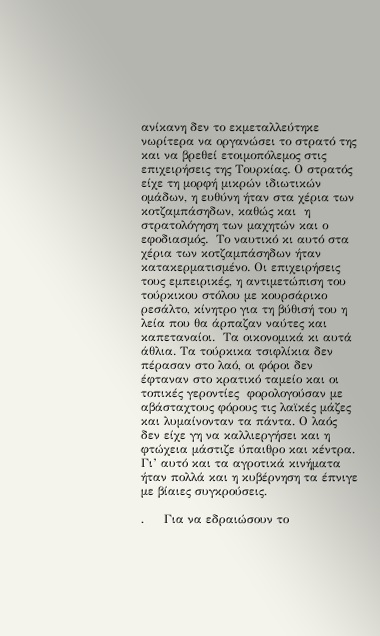ανίκανη δεν το εκμεταλλεύτηκε νωρίτερα να οργανώσει το στρατό της και να βρεθεί ετοιμοπόλεμος στις επιχειρήσεις της Τουρκίας. Ο στρατός είχε τη μορφή μικρών ιδιωτικών ομάδων, η ευθύνη ήταν στα χέρια των κοτζαμπάσηδων, καθώς και  η στρατολόγηση των μαχητών και ο εφοδιασμός.  Το ναυτικό κι αυτό στα χέρια των κοτζαμπάσηδων ήταν κατακερματισμένο. Οι επιχειρήσεις τους εμπειρικές, η αντιμετώπιση του τούρκικου στόλου με κουρσάρικο ρεσάλτο, κίνητρο για τη βύθισή του η λεία που θα άρπαζαν ναύτες και καπεταναίοι.  Τα οικονομικά κι αυτά άθλια. Τα τούρκικα τσιφλίκια δεν πέρασαν στο λαό, οι φόροι δεν έφταναν στο κρατικό ταμείο και οι τοπικές γεροντίες  φορολογούσαν με αβάσταχτους φόρους τις λαϊκές μάζες και λυμαίνονταν τα πάντα. Ο λαός δεν είχε γη να καλλιεργήσει και η φτώχεια μάστιζε ύπαιθρο και κέντρα. Γι’ αυτό και τα αγροτικά κινήματα ήταν πολλά και η κυβέρνηση τα έπνιγε με βίαιες συγκρούσεις.

.     Για να εδραιώσουν το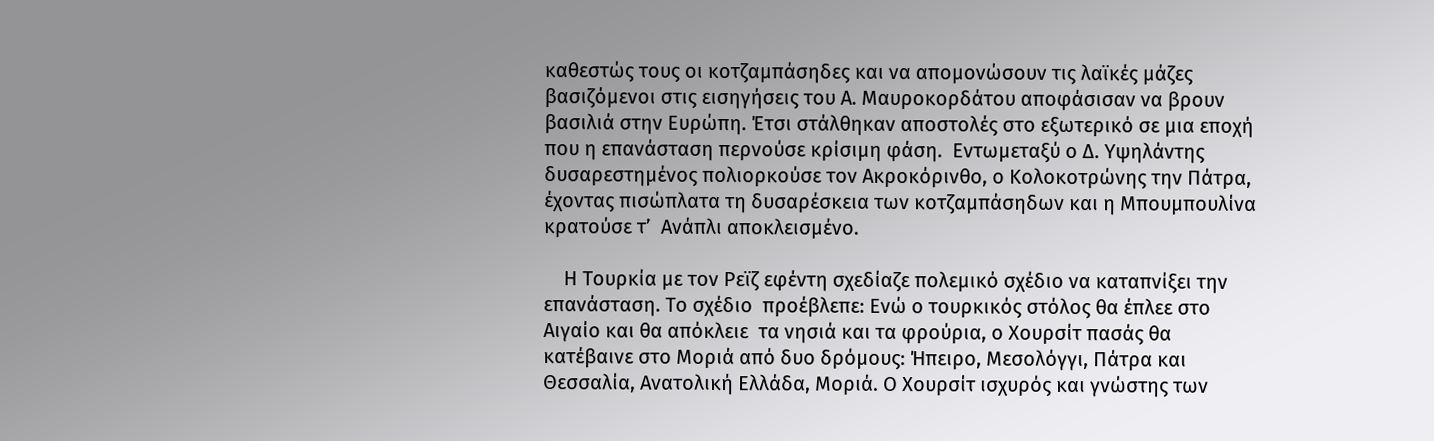καθεστώς τους οι κοτζαμπάσηδες και να απομονώσουν τις λαϊκές μάζες βασιζόμενοι στις εισηγήσεις του Α. Μαυροκορδάτου αποφάσισαν να βρουν βασιλιά στην Ευρώπη. Έτσι στάλθηκαν αποστολές στο εξωτερικό σε μια εποχή που η επανάσταση περνούσε κρίσιμη φάση.  Εντωμεταξύ ο Δ. Υψηλάντης δυσαρεστημένος πολιορκούσε τον Ακροκόρινθο, ο Κολοκοτρώνης την Πάτρα, έχοντας πισώπλατα τη δυσαρέσκεια των κοτζαμπάσηδων και η Μπουμπουλίνα κρατούσε τ’  Ανάπλι αποκλεισμένο.

    Η Τουρκία με τον Ρεϊζ εφέντη σχεδίαζε πολεμικό σχέδιο να καταπνίξει την επανάσταση. Το σχέδιο  προέβλεπε: Ενώ ο τουρκικός στόλος θα έπλεε στο Αιγαίο και θα απόκλειε  τα νησιά και τα φρούρια, ο Χουρσίτ πασάς θα κατέβαινε στο Μοριά από δυο δρόμους: Ήπειρο, Μεσολόγγι, Πάτρα και Θεσσαλία, Ανατολική Ελλάδα, Μοριά. Ο Χουρσίτ ισχυρός και γνώστης των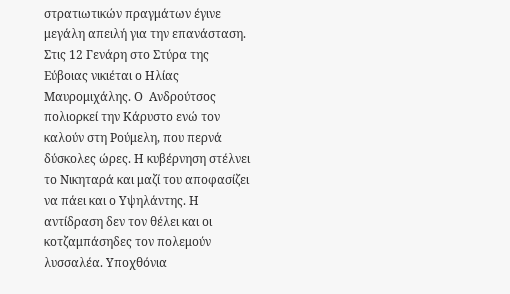στρατιωτικών πραγμάτων έγινε μεγάλη απειλή για την επανάσταση. Στις 12 Γενάρη στο Στύρα της Εύβοιας νικιέται ο Ηλίας Μαυρομιχάλης. Ο  Ανδρούτσος πολιορκεί την Κάρυστο ενώ τον καλούν στη Ρούμελη, που περνά δύσκολες ώρες. Η κυβέρνηση στέλνει το Νικηταρά και μαζί του αποφασίζει να πάει και ο Υψηλάντης. Η αντίδραση δεν τον θέλει και οι κοτζαμπάσηδες τον πολεμούν λυσσαλέα. Υποχθόνια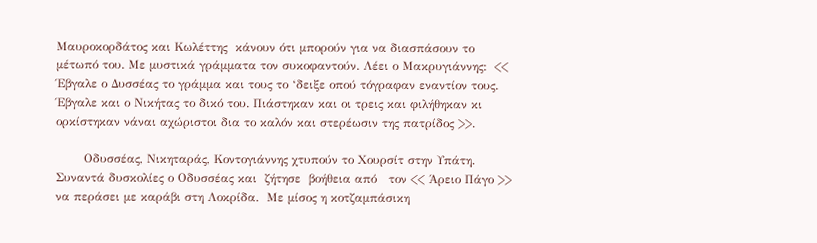Μαυροκορδάτος και Κωλέττης  κάνουν ότι μπορούν για να διασπάσουν το μέτωπό του. Με μυστικά γράμματα τον συκοφαντούν. Λέει ο Μακρυγιάννης:  << Έβγαλε ο Δυσσέας το γράμμα και τους το ‘δειξε οπού τόγραφαν εναντίον τους. Έβγαλε και ο Νικήτας το δικό του. Πιάστηκαν και οι τρεις και φιλήθηκαν κι ορκίστηκαν νάναι αχώριστοι δια το καλόν και στερέωσιν της πατρίδος >>.

       Οδυσσέας, Νικηταράς, Κοντογιάννης χτυπούν το Χουρσίτ στην Υπάτη. Συναντά δυσκολίες ο Οδυσσέας και  ζήτησε  βοήθεια από   τον << Άρειο Πάγο >> να περάσει με καράβι στη Λοκρίδα.  Με μίσος η κοτζαμπάσικη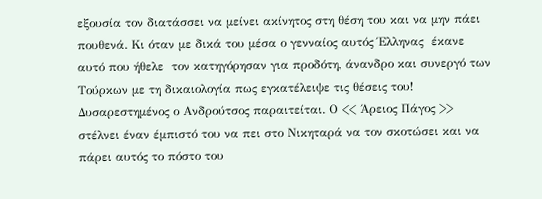εξουσία τον διατάσσει να μείνει ακίνητος στη θέση του και να μην πάει πουθενά. Κι όταν με δικά του μέσα ο γενναίος αυτός Έλληνας  έκανε αυτό που ήθελε  τον κατηγόρησαν για προδότη, άνανδρο και συνεργό των Τούρκων με τη δικαιολογία πως εγκατέλειψε τις θέσεις του! Δυσαρεστημένος ο Ανδρούτσος παραιτείται. Ο << Άρειος Πάγος >> στέλνει έναν έμπιστό του να πει στο Νικηταρά να τον σκοτώσει και να πάρει αυτός το πόστο του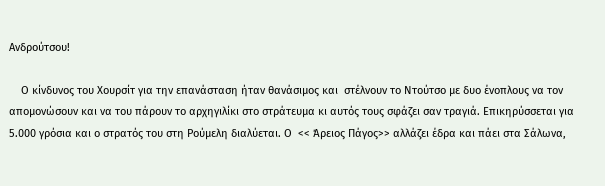Ανδρούτσου!

    Ο κίνδυνος του Χουρσίτ για την επανάσταση ήταν θανάσιμος και  στέλνουν το Ντούτσο με δυο ένοπλους να τον απομονώσουν και να του πάρουν το αρχηγιλίκι στο στράτευμα κι αυτός τους σφάζει σαν τραγιά. Επικηρύσσεται για 5.000 γρόσια και ο στρατός του στη Ρούμελη διαλύεται. Ο  << Άρειος Πάγος>> αλλάζει έδρα και πάει στα Σάλωνα,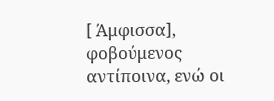[ Άμφισσα], φοβούμενος αντίποινα, ενώ οι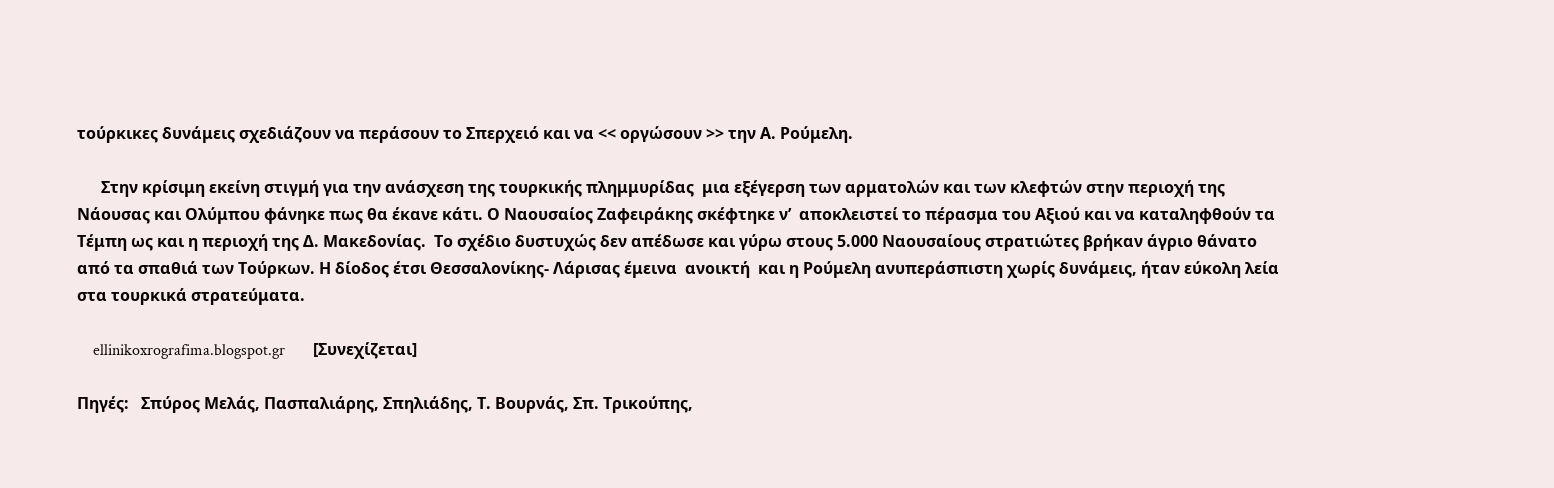τούρκικες δυνάμεις σχεδιάζουν να περάσουν το Σπερχειό και να << οργώσουν >> την Α. Ρούμελη.

      Στην κρίσιμη εκείνη στιγμή για την ανάσχεση της τουρκικής πλημμυρίδας  μια εξέγερση των αρματολών και των κλεφτών στην περιοχή της Νάουσας και Ολύμπου φάνηκε πως θα έκανε κάτι. Ο Ναουσαίος Ζαφειράκης σκέφτηκε ν’  αποκλειστεί το πέρασμα του Αξιού και να καταληφθούν τα Τέμπη ως και η περιοχή της Δ. Μακεδονίας.  Το σχέδιο δυστυχώς δεν απέδωσε και γύρω στους 5.000 Ναουσαίους στρατιώτες βρήκαν άγριο θάνατο από τα σπαθιά των Τούρκων. Η δίοδος έτσι Θεσσαλονίκης- Λάρισας έμεινα  ανοικτή  και η Ρούμελη ανυπεράσπιστη χωρίς δυνάμεις, ήταν εύκολη λεία στα τουρκικά στρατεύματα.

    ellinikoxrografima.blogspot.gr       [Συνεχίζεται]

Πηγές:   Σπύρος Μελάς, Πασπαλιάρης, Σπηλιάδης, Τ. Βουρνάς, Σπ. Τρικούπης,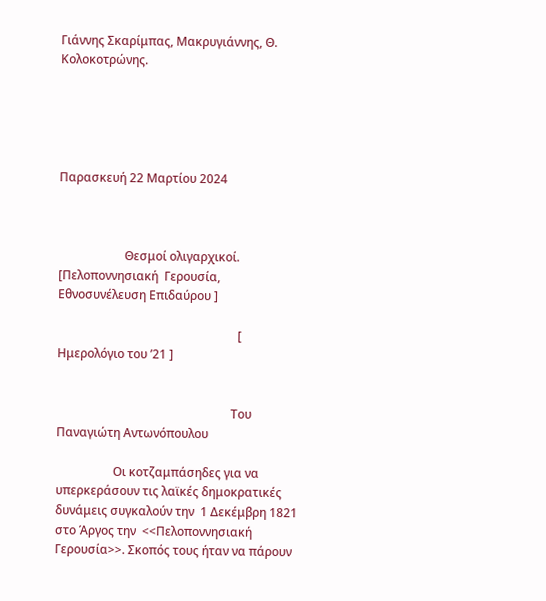Γιάννης Σκαρίμπας, Μακρυγιάννης, Θ. Κολοκοτρώνης.





Παρασκευή 22 Μαρτίου 2024



                      Θεσμοί ολιγαρχικοί. [Πελοποννησιακή  Γερουσία, Εθνοσυνέλευση Επιδαύρου ]

                                                            [ Ημερολόγιο του ’21 ]


                                                          Του Παναγιώτη Αντωνόπουλου

                   Οι κοτζαμπάσηδες για να υπερκεράσουν τις λαϊκές δημοκρατικές δυνάμεις συγκαλούν την  1 Δεκέμβρη 1821 στο Άργος την  <<Πελοποννησιακή Γερουσία>>. Σκοπός τους ήταν να πάρουν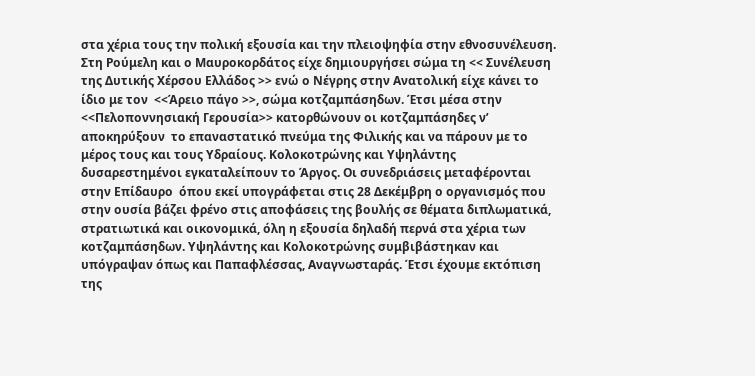στα χέρια τους την πολική εξουσία και την πλειοψηφία στην εθνοσυνέλευση. Στη Ρούμελη και ο Μαυροκορδάτος είχε δημιουργήσει σώμα τη << Συνέλευση της Δυτικής Χέρσου Ελλάδος >> ενώ ο Νέγρης στην Ανατολική είχε κάνει το ίδιο με τον  <<Άρειο πάγο >>, σώμα κοτζαμπάσηδων. Έτσι μέσα στην <<Πελοποννησιακή Γερουσία>> κατορθώνουν οι κοτζαμπάσηδες ν’ αποκηρύξουν  το επαναστατικό πνεύμα της Φιλικής και να πάρουν με το μέρος τους και τους Υδραίους. Κολοκοτρώνης και Υψηλάντης δυσαρεστημένοι εγκαταλείπουν το Άργος. Οι συνεδριάσεις μεταφέρονται στην Επίδαυρο  όπου εκεί υπογράφεται στις 28 Δεκέμβρη ο οργανισμός που στην ουσία βάζει φρένο στις αποφάσεις της βουλής σε θέματα διπλωματικά, στρατιωτικά και οικονομικά, όλη η εξουσία δηλαδή περνά στα χέρια των κοτζαμπάσηδων. Υψηλάντης και Κολοκοτρώνης συμβιβάστηκαν και υπόγραψαν όπως και Παπαφλέσσας, Αναγνωσταράς. Έτσι έχουμε εκτόπιση της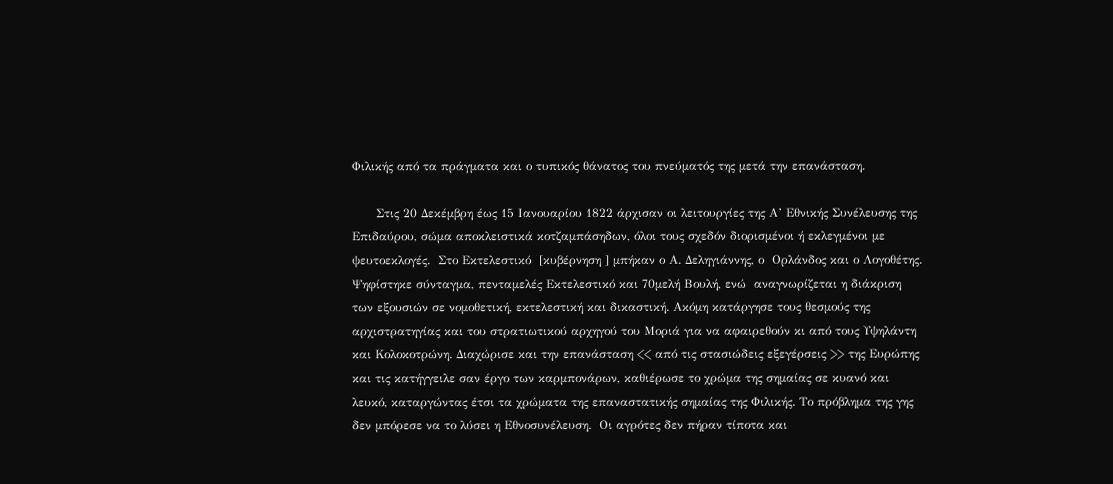Φιλικής από τα πράγματα και ο τυπικός θάνατος του πνεύματός της μετά την επανάσταση.

      Στις 20 Δεκέμβρη έως 15 Ιανουαρίου 1822 άρχισαν οι λειτουργίες της Α’ Εθνικής Συνέλευσης της Επιδαύρου, σώμα αποκλειστικά κοτζαμπάσηδων, όλοι τους σχεδόν διορισμένοι ή εκλεγμένοι με ψευτοεκλογές.  Στο Εκτελεστικό  [κυβέρνηση ] μπήκαν ο Α. Δεληγιάννης, ο  Ορλάνδος και ο Λογοθέτης. Ψηφίστηκε σύνταγμα, πενταμελές Εκτελεστικό και 70μελή Βουλή, ενώ  αναγνωρίζεται η διάκριση  των εξουσιών σε νομοθετική, εκτελεστική και δικαστική. Ακόμη κατάργησε τους θεσμούς της αρχιστρατηγίας και του στρατιωτικού αρχηγού του Μοριά για να αφαιρεθούν κι από τους Υψηλάντη και Κολοκοτρώνη. Διαχώρισε και την επανάσταση << από τις στασιώδεις εξεγέρσεις >> της Ευρώπης και τις κατήγγειλε σαν έργο των καρμπονάρων, καθιέρωσε το χρώμα της σημαίας σε κυανό και λευκό, καταργώντας έτσι τα χρώματα της επαναστατικής σημαίας της Φιλικής. Το πρόβλημα της γης δεν μπόρεσε να το λύσει η Εθνοσυνέλευση.  Οι αγρότες δεν πήραν τίποτα και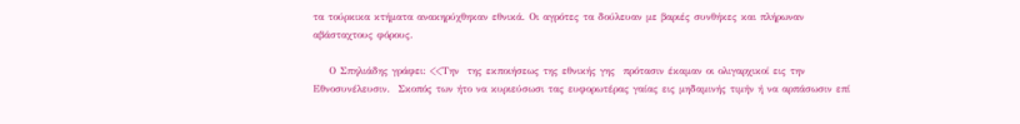τα τούρκικα κτήματα ανακηρύχθηκαν εθνικά. Οι αγρότες τα δούλευαν με βαριές συνθήκες και πλήρωναν αβάσταχτους φόρους.

    Ο Σπηλιάδης γράφει: <<Την  της εκποιήσεως της εθνικής γης  πρότασιν έκαμαν οι ολιγαρχικοί εις την Εθνοσυνέλευσιν.  Σκοπός των ήτο να κυριεύσωσι τας ευφορωτέρας γαίας εις μηδαμινής τιμήν ή να αρπάσωσιν επί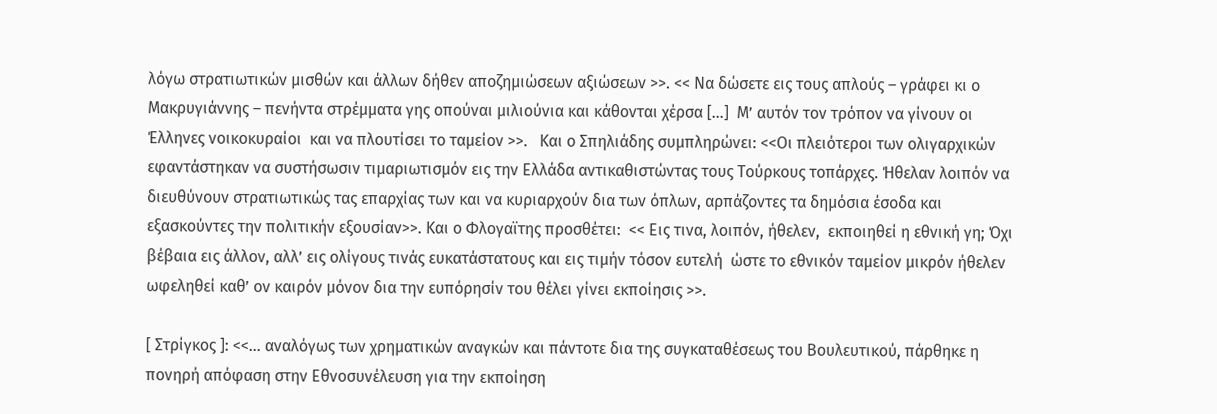λόγω στρατιωτικών μισθών και άλλων δήθεν αποζημιώσεων αξιώσεων >>. << Να δώσετε εις τους απλούς – γράφει κι ο Μακρυγιάννης – πενήντα στρέμματα γης οπούναι μιλιούνια και κάθονται χέρσα […]  Μ’ αυτόν τον τρόπον να γίνουν οι Έλληνες νοικοκυραίοι  και να πλουτίσει το ταμείον >>.   Και ο Σπηλιάδης συμπληρώνει: <<Οι πλειότεροι των ολιγαρχικών  εφαντάστηκαν να συστήσωσιν τιμαριωτισμόν εις την Ελλάδα αντικαθιστώντας τους Τούρκους τοπάρχες. Ήθελαν λοιπόν να διευθύνουν στρατιωτικώς τας επαρχίας των και να κυριαρχούν δια των όπλων, αρπάζοντες τα δημόσια έσοδα και εξασκούντες την πολιτικήν εξουσίαν>>. Και ο Φλογαϊτης προσθέτει:  << Εις τινα, λοιπόν, ήθελεν,  εκποιηθεί η εθνική γη; Όχι βέβαια εις άλλον, αλλ’ εις ολίγους τινάς ευκατάστατους και εις τιμήν τόσον ευτελή  ώστε το εθνικόν ταμείον μικρόν ήθελεν ωφεληθεί καθ’ ον καιρόν μόνον δια την ευπόρησίν του θέλει γίνει εκποίησις >>.

[ Στρίγκος ]: <<… αναλόγως των χρηματικών αναγκών και πάντοτε δια της συγκαταθέσεως του Βουλευτικού, πάρθηκε η πονηρή απόφαση στην Εθνοσυνέλευση για την εκποίηση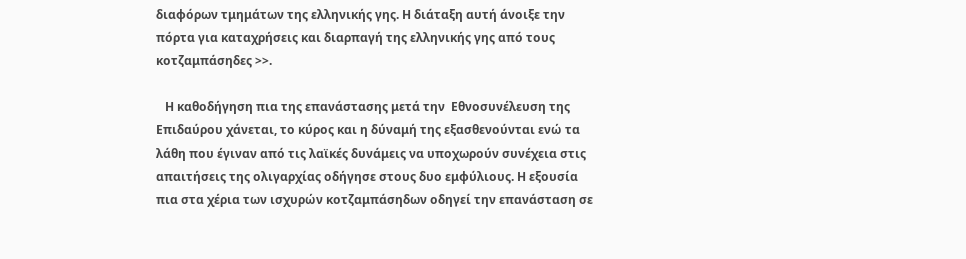διαφόρων τμημάτων της ελληνικής γης. Η διάταξη αυτή άνοιξε την πόρτα για καταχρήσεις και διαρπαγή της ελληνικής γης από τους κοτζαμπάσηδες >>.

   Η καθοδήγηση πια της επανάστασης μετά την  Εθνοσυνέλευση της Επιδαύρου χάνεται, το κύρος και η δύναμή της εξασθενούνται ενώ τα λάθη που έγιναν από τις λαϊκές δυνάμεις να υποχωρούν συνέχεια στις απαιτήσεις της ολιγαρχίας οδήγησε στους δυο εμφύλιους. Η εξουσία πια στα χέρια των ισχυρών κοτζαμπάσηδων οδηγεί την επανάσταση σε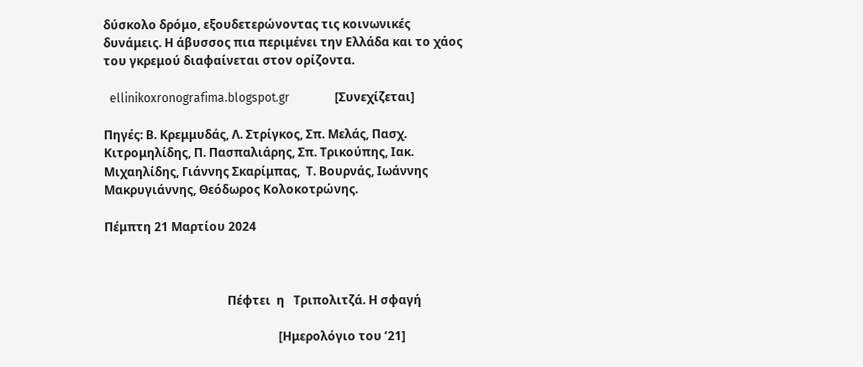δύσκολο δρόμο, εξουδετερώνοντας τις κοινωνικές δυνάμεις. Η άβυσσος πια περιμένει την Ελλάδα και το χάος του γκρεμού διαφαίνεται στον ορίζοντα.

  ellinikoxronografima.blogspot.gr               [Συνεχίζεται]

Πηγές: Β. Κρεμμυδάς, Λ. Στρίγκος, Σπ. Μελάς, Πασχ. Κιτρομηλίδης, Π. Πασπαλιάρης, Σπ. Τρικούπης, Ιακ. Μιχαηλίδης, Γιάννης Σκαρίμπας,  Τ. Βουρνάς, Ιωάννης Μακρυγιάννης, Θεόδωρος Κολοκοτρώνης.

Πέμπτη 21 Μαρτίου 2024



                                         Πέφτει  η   Τριπολιτζά. Η σφαγή

                                                          [Ημερολόγιο του ’21]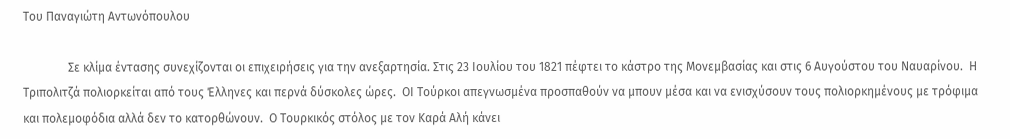Του Παναγιώτη Αντωνόπουλου

               Σε κλίμα έντασης συνεχίζονται οι επιχειρήσεις για την ανεξαρτησία. Στις 23 Ιουλίου του 1821 πέφτει το κάστρο της Μονεμβασίας και στις 6 Αυγούστου του Ναυαρίνου.  Η Τριπολιτζά πολιορκείται από τους Έλληνες και περνά δύσκολες ώρες.  ΟΙ Τούρκοι απεγνωσμένα προσπαθούν να μπουν μέσα και να ενισχύσουν τους πολιορκημένους με τρόφιμα και πολεμοφόδια αλλά δεν το κατορθώνουν.  Ο Τουρκικός στόλος με τον Καρά Αλή κάνει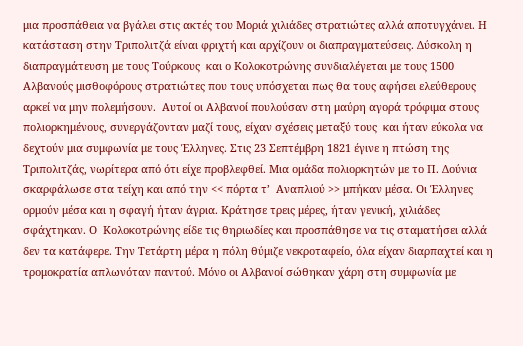μια προσπάθεια να βγάλει στις ακτές του Μοριά χιλιάδες στρατιώτες αλλά αποτυγχάνει. Η κατάσταση στην Τριπολιτζά είναι φριχτή και αρχίζουν οι διαπραγματεύσεις. Δύσκολη η διαπραγμάτευση με τους Τούρκους  και ο Κολοκοτρώνης συνδιαλέγεται με τους 1500  Αλβανούς μισθοφόρους στρατιώτες που τους υπόσχεται πως θα τους αφήσει ελεύθερους αρκεί να μην πολεμήσουν.  Αυτοί οι Αλβανοί πουλούσαν στη μαύρη αγορά τρόφιμα στους πολιορκημένους, συνεργάζονταν μαζί τους, είχαν σχέσεις μεταξύ τους  και ήταν εύκολα να δεχτούν μια συμφωνία με τους Έλληνες. Στις 23 Σεπτέμβρη 1821 έγινε η πτώση της Τριπολιτζάς, νωρίτερα από ότι είχε προβλεφθεί. Μια ομάδα πολιορκητών με το Π. Δούνια σκαρφάλωσε στα τείχη και από την << πόρτα τ’  Αναπλιού >> μπήκαν μέσα. Οι Έλληνες  ορμούν μέσα και η σφαγή ήταν άγρια. Κράτησε τρεις μέρες, ήταν γενική, χιλιάδες σφάχτηκαν. Ο  Κολοκοτρώνης είδε τις θηριωδίες και προσπάθησε να τις σταματήσει αλλά δεν τα κατάφερε. Την Τετάρτη μέρα η πόλη θύμιζε νεκροταφείο, όλα είχαν διαρπαχτεί και η τρομοκρατία απλωνόταν παντού. Μόνο οι Αλβανοί σώθηκαν χάρη στη συμφωνία με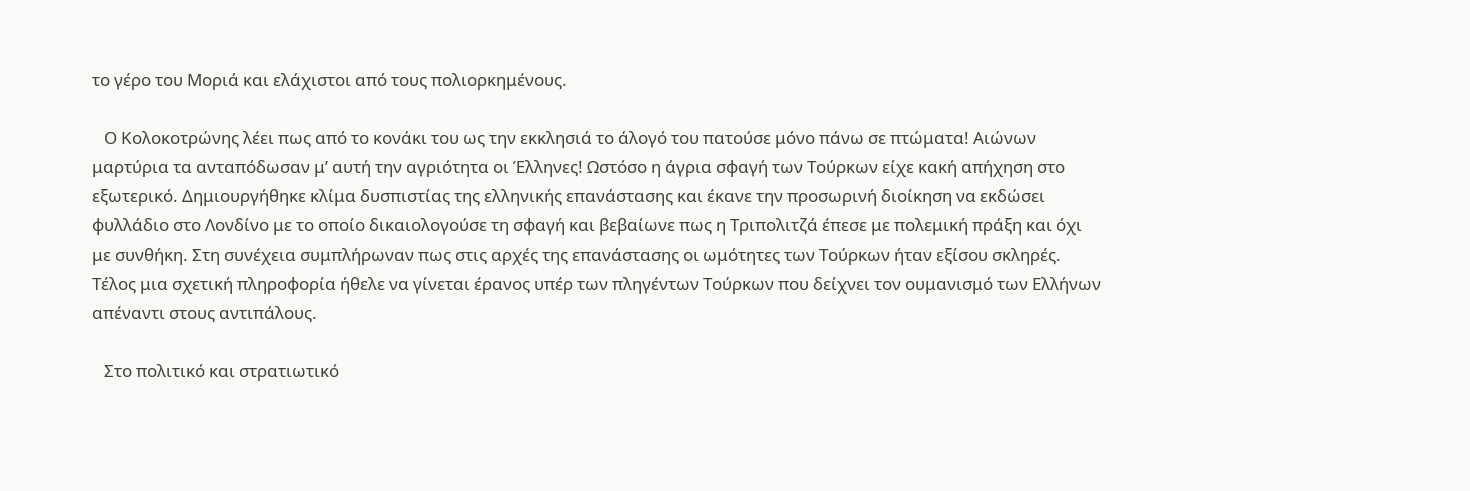το γέρο του Μοριά και ελάχιστοι από τους πολιορκημένους.

   Ο Κολοκοτρώνης λέει πως από το κονάκι του ως την εκκλησιά το άλογό του πατούσε μόνο πάνω σε πτώματα! Αιώνων μαρτύρια τα ανταπόδωσαν μ’ αυτή την αγριότητα οι Έλληνες! Ωστόσο η άγρια σφαγή των Τούρκων είχε κακή απήχηση στο εξωτερικό. Δημιουργήθηκε κλίμα δυσπιστίας της ελληνικής επανάστασης και έκανε την προσωρινή διοίκηση να εκδώσει φυλλάδιο στο Λονδίνο με το οποίο δικαιολογούσε τη σφαγή και βεβαίωνε πως η Τριπολιτζά έπεσε με πολεμική πράξη και όχι με συνθήκη. Στη συνέχεια συμπλήρωναν πως στις αρχές της επανάστασης οι ωμότητες των Τούρκων ήταν εξίσου σκληρές. Τέλος μια σχετική πληροφορία ήθελε να γίνεται έρανος υπέρ των πληγέντων Τούρκων που δείχνει τον ουμανισμό των Ελλήνων απέναντι στους αντιπάλους.

   Στο πολιτικό και στρατιωτικό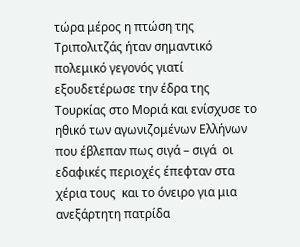τώρα μέρος η πτώση της Τριπολιτζάς ήταν σημαντικό πολεμικό γεγονός γιατί εξουδετέρωσε την έδρα της Τουρκίας στο Μοριά και ενίσχυσε το ηθικό των αγωνιζομένων Ελλήνων  που έβλεπαν πως σιγά – σιγά  οι εδαφικές περιοχές έπεφταν στα χέρια τους  και το όνειρο για μια ανεξάρτητη πατρίδα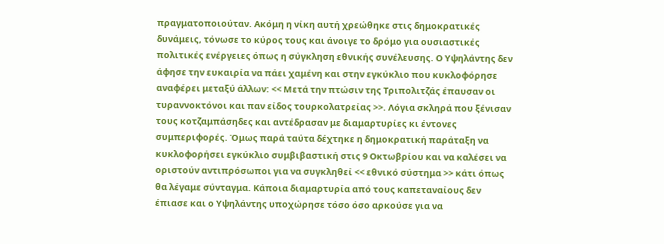πραγματοποιούταν. Ακόμη η νίκη αυτή χρεώθηκε στις δημοκρατικές δυνάμεις, τόνωσε το κύρος τους και άνοιγε το δρόμο για ουσιαστικές πολιτικές ενέργειες όπως η σύγκληση εθνικής συνέλευσης. Ο Υψηλάντης δεν άφησε την ευκαιρία να πάει χαμένη και στην εγκύκλιο που κυκλοφόρησε αναφέρει μεταξύ άλλων: << Μετά την πτώσιν της Τριπολιτζάς έπαυσαν οι τυραννοκτόνοι και παν είδος τουρκολατρείας >>. Λόγια σκληρά που ξένισαν τους κοτζαμπάσηδες και αντέδρασαν με διαμαρτυρίες κι έντονες συμπεριφορές. Όμως παρά ταύτα δέχτηκε η δημοκρατική παράταξη να κυκλοφορήσει εγκύκλιο συμβιβαστική στις 9 Οκτωβρίου και να καλέσει να οριστούν αντιπρόσωποι για να συγκληθεί << εθνικό σύστημα >> κάτι όπως θα λέγαμε σύνταγμα. Κάποια διαμαρτυρία από τους καπεταναίους δεν έπιασε και ο Υψηλάντης υποχώρησε τόσο όσο αρκούσε για να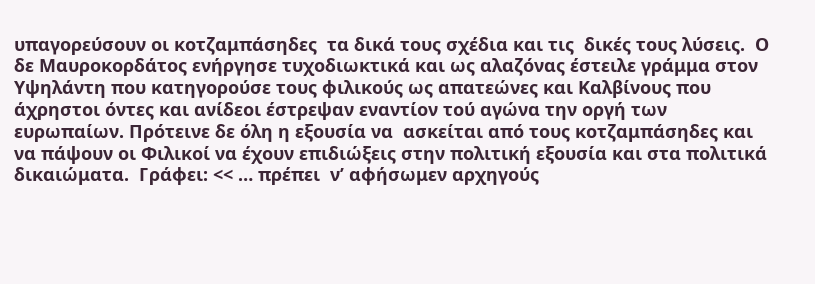υπαγορεύσουν οι κοτζαμπάσηδες  τα δικά τους σχέδια και τις  δικές τους λύσεις.  Ο δε Μαυροκορδάτος ενήργησε τυχοδιωκτικά και ως αλαζόνας έστειλε γράμμα στον Υψηλάντη που κατηγορούσε τους φιλικούς ως απατεώνες και Καλβίνους που άχρηστοι όντες και ανίδεοι έστρεψαν εναντίον τού αγώνα την οργή των ευρωπαίων. Πρότεινε δε όλη η εξουσία να  ασκείται από τους κοτζαμπάσηδες και να πάψουν οι Φιλικοί να έχουν επιδιώξεις στην πολιτική εξουσία και στα πολιτικά δικαιώματα.  Γράφει: << … πρέπει  ν’ αφήσωμεν αρχηγούς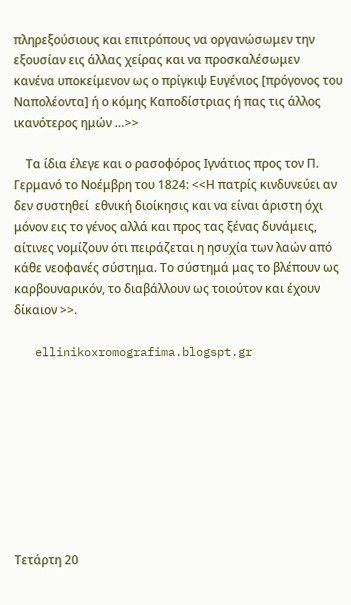πληρεξούσιους και επιτρόπους να οργανώσωμεν την εξουσίαν εις άλλας χείρας και να προσκαλέσωμεν κανένα υποκείμενον ως ο πρίγκιψ Ευγένιος [πρόγονος του Ναπολέοντα] ή ο κόμης Καποδίστριας ή πας τις άλλος ικανότερος ημών …>>

    Τα ίδια έλεγε και ο ρασοφόρος Ιγνάτιος προς τον Π. Γερμανό το Νοέμβρη του 1824: <<Η πατρίς κινδυνεύει αν δεν συστηθεί  εθνική διοίκησις και να είναι άριστη όχι μόνον εις το γένος αλλά και προς τας ξένας δυνάμεις, αίτινες νομίζουν ότι πειράζεται η ησυχία των λαών από κάθε νεοφανές σύστημα. Το σύστημά μας το βλέπουν ως καρβουναρικόν, το διαβάλλουν ως τοιούτον και έχουν δίκαιον >>.

   ellinikoxromografima.blogspt.gr









Τετάρτη 20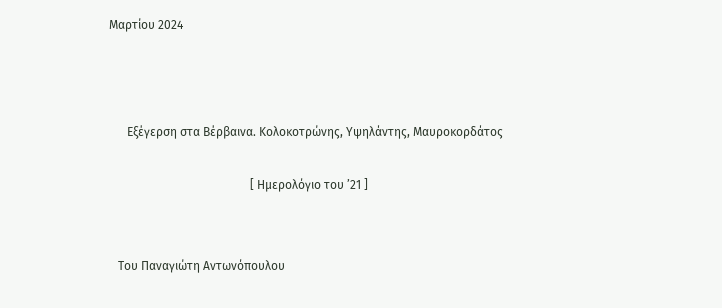Μαρτίου 2024



      Εξέγερση στα Βέρβαινα. Κολοκοτρώνης, Υψηλάντης, Μαυροκορδάτος

                                               [ Ημερολόγιο του ’21 ]


   Του Παναγιώτη Αντωνόπουλου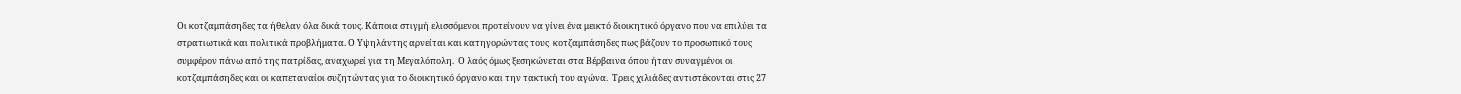Οι κοτζαμπάσηδες τα ήθελαν όλα δικά τους. Κάποια στιγμή ελισσόμενοι προτείνουν να γίνει ένα μεικτό διοικητικό όργανο που να επιλύει τα στρατιωτικά και πολιτικά προβλήματα. Ο Υψηλάντης αρνείται και κατηγορώντας τους  κοτζαμπάσηδες πως βάζουν το προσωπικό τους συμφέρον πάνω από της πατρίδας, αναχωρεί για τη Μεγαλόπολη.  Ο λαός όμως ξεσηκώνεται στα Βέρβαινα όπου ήταν συναγμένοι οι κοτζαμπάσηδες και οι καπεταναίοι συζητώντας για το διοικητικό όργανο και την τακτική του αγώνα.  Τρεις χιλιάδες αντιστέκονται στις 27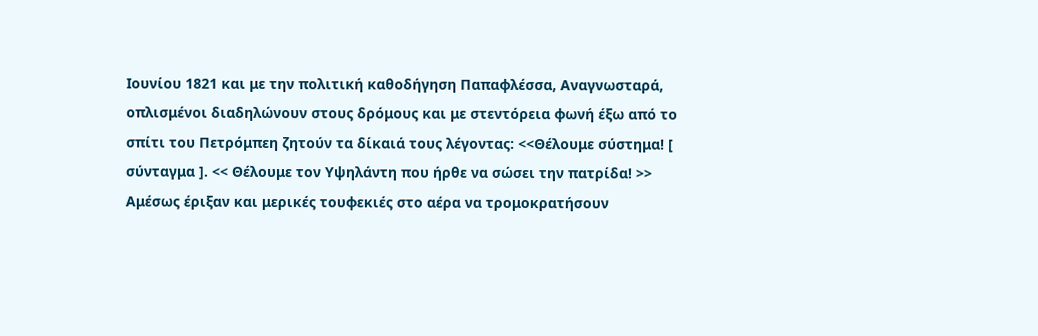Ιουνίου 1821 και με την πολιτική καθοδήγηση Παπαφλέσσα, Αναγνωσταρά, οπλισμένοι διαδηλώνουν στους δρόμους και με στεντόρεια φωνή έξω από το σπίτι του Πετρόμπεη ζητούν τα δίκαιά τους λέγοντας: <<Θέλουμε σύστημα! [ σύνταγμα ]. << Θέλουμε τον Υψηλάντη που ήρθε να σώσει την πατρίδα! >> Αμέσως έριξαν και μερικές τουφεκιές στο αέρα να τρομοκρατήσουν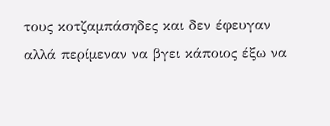τους κοτζαμπάσηδες και δεν έφευγαν αλλά περίμεναν να βγει κάποιος έξω να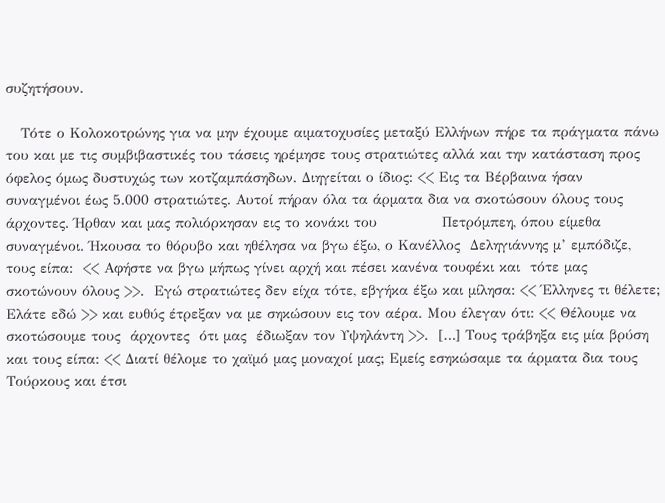συζητήσουν.

   Τότε ο Κολοκοτρώνης για να μην έχουμε αιματοχυσίες μεταξύ Ελλήνων πήρε τα πράγματα πάνω του και με τις συμβιβαστικές του τάσεις ηρέμησε τους στρατιώτες αλλά και την κατάσταση προς όφελος όμως δυστυχώς των κοτζαμπάσηδων. Διηγείται ο ίδιος: << Εις τα Βέρβαινα ήσαν συναγμένοι έως 5.000 στρατιώτες. Αυτοί πήραν όλα τα άρματα δια να σκοτώσουν όλους τους  άρχοντες. Ήρθαν και μας πολιόρκησαν εις το κονάκι του             Πετρόμπεη, όπου είμεθα συναγμένοι. Ήκουσα το θόρυβο και ηθέλησα να βγω έξω, ο Κανέλλος  Δεληγιάννης μ’ εμπόδιζε, τους είπα:  << Αφήστε να βγω μήπως γίνει αρχή και πέσει κανένα τουφέκι και  τότε μας σκοτώνουν όλους >>.  Εγώ στρατιώτες δεν είχα τότε, εβγήκα έξω και μίλησα: << Έλληνες τι θέλετε; Ελάτε εδώ >> και ευθύς έτρεξαν να με σηκώσουν εις τον αέρα. Μου έλεγαν ότι: << Θέλουμε να σκοτώσουμε τους  άρχοντες  ότι μας  έδιωξαν τον Υψηλάντη >>.  […] Τους τράβηξα εις μία βρύση και τους είπα: << Διατί θέλομε το χαϊμό μας μοναχοί μας; Εμείς εσηκώσαμε τα άρματα δια τους Τούρκους και έτσι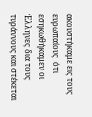ακουστήκαμε εις τους ευρωπαίους  ότι εσηκωθήκαμεν οι Έλληνες δια τους τυράννους και στέκεται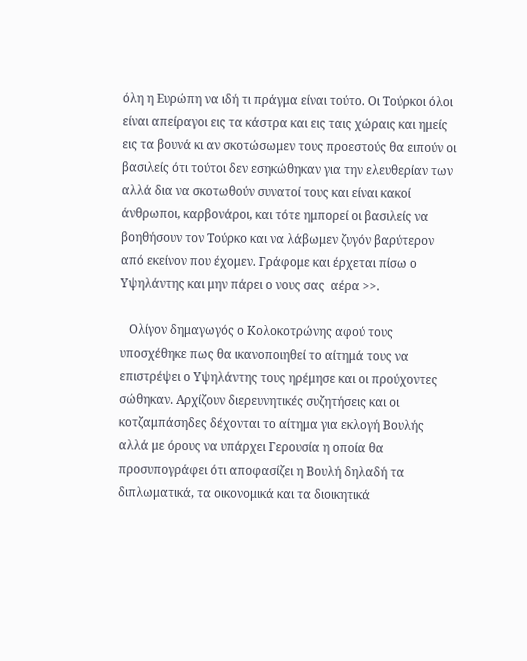όλη η Ευρώπη να ιδή τι πράγμα είναι τούτο. Οι Τούρκοι όλοι είναι απείραγοι εις τα κάστρα και εις ταις χώραις και ημείς εις τα βουνά κι αν σκοτώσωμεν τους προεστούς θα ειπούν οι βασιλείς ότι τούτοι δεν εσηκώθηκαν για την ελευθερίαν των αλλά δια να σκοτωθούν συνατοί τους και είναι κακοί άνθρωποι, καρβονάροι, και τότε ημπορεί οι βασιλείς να βοηθήσουν τον Τούρκο και να λάβωμεν ζυγόν βαρύτερον από εκείνον που έχομεν. Γράφομε και έρχεται πίσω ο Υψηλάντης και μην πάρει ο νους σας  αέρα >>.

   Ολίγον δημαγωγός ο Κολοκοτρώνης αφού τους υποσχέθηκε πως θα ικανοποιηθεί το αίτημά τους να επιστρέψει ο Υψηλάντης τους ηρέμησε και οι προύχοντες σώθηκαν. Αρχίζουν διερευνητικές συζητήσεις και οι κοτζαμπάσηδες δέχονται το αίτημα για εκλογή Βουλής αλλά με όρους να υπάρχει Γερουσία η οποία θα προσυπογράφει ότι αποφασίζει η Βουλή δηλαδή τα διπλωματικά, τα οικονομικά και τα διοικητικά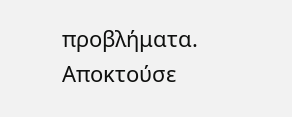προβλήματα.  Αποκτούσε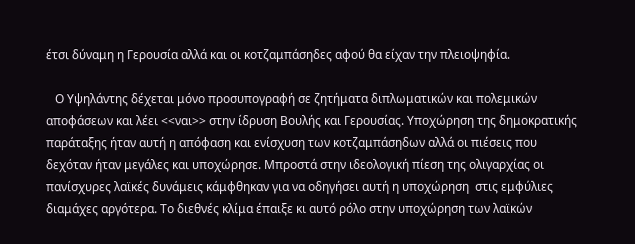έτσι δύναμη η Γερουσία αλλά και οι κοτζαμπάσηδες αφού θα είχαν την πλειοψηφία.

   Ο Υψηλάντης δέχεται μόνο προσυπογραφή σε ζητήματα διπλωματικών και πολεμικών αποφάσεων και λέει <<ναι>> στην ίδρυση Βουλής και Γερουσίας. Υποχώρηση της δημοκρατικής παράταξης ήταν αυτή η απόφαση και ενίσχυση των κοτζαμπάσηδων αλλά οι πιέσεις που δεχόταν ήταν μεγάλες και υποχώρησε. Μπροστά στην ιδεολογική πίεση της ολιγαρχίας οι πανίσχυρες λαϊκές δυνάμεις κάμφθηκαν για να οδηγήσει αυτή η υποχώρηση  στις εμφύλιες διαμάχες αργότερα. Το διεθνές κλίμα έπαιξε κι αυτό ρόλο στην υποχώρηση των λαϊκών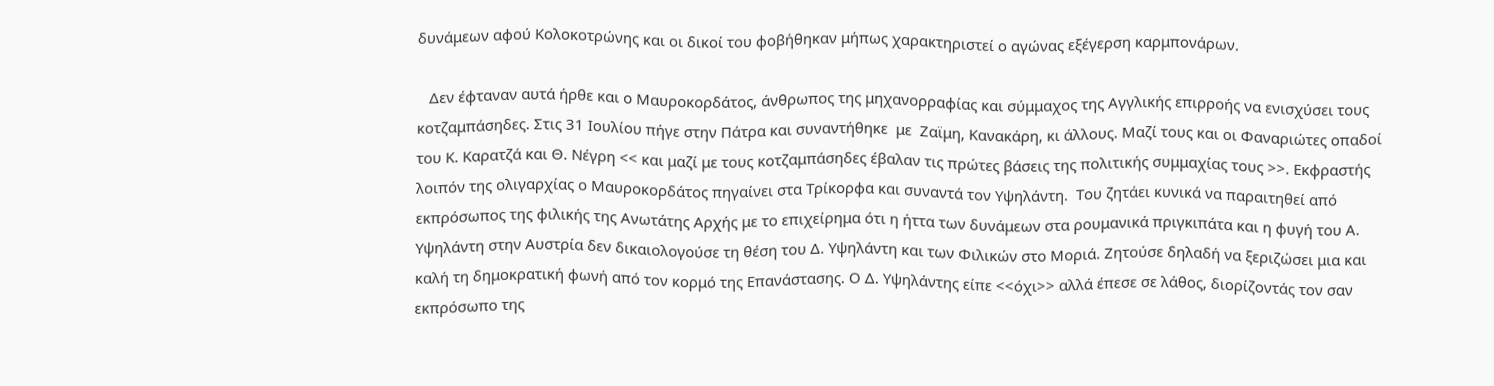δυνάμεων αφού Κολοκοτρώνης και οι δικοί του φοβήθηκαν μήπως χαρακτηριστεί ο αγώνας εξέγερση καρμπονάρων.

   Δεν έφταναν αυτά ήρθε και ο Μαυροκορδάτος, άνθρωπος της μηχανορραφίας και σύμμαχος της Αγγλικής επιρροής να ενισχύσει τους κοτζαμπάσηδες. Στις 31 Ιουλίου πήγε στην Πάτρα και συναντήθηκε  με  Ζαϊμη, Κανακάρη, κι άλλους. Μαζί τους και οι Φαναριώτες οπαδοί του Κ. Καρατζά και Θ. Νέγρη << και μαζί με τους κοτζαμπάσηδες έβαλαν τις πρώτες βάσεις της πολιτικής συμμαχίας τους >>. Εκφραστής λοιπόν της ολιγαρχίας ο Μαυροκορδάτος πηγαίνει στα Τρίκορφα και συναντά τον Υψηλάντη.  Του ζητάει κυνικά να παραιτηθεί από εκπρόσωπος της φιλικής της Ανωτάτης Αρχής με το επιχείρημα ότι η ήττα των δυνάμεων στα ρουμανικά πριγκιπάτα και η φυγή του Α. Υψηλάντη στην Αυστρία δεν δικαιολογούσε τη θέση του Δ. Υψηλάντη και των Φιλικών στο Μοριά. Ζητούσε δηλαδή να ξεριζώσει μια και καλή τη δημοκρατική φωνή από τον κορμό της Επανάστασης. Ο Δ. Υψηλάντης είπε <<όχι>> αλλά έπεσε σε λάθος, διορίζοντάς τον σαν εκπρόσωπο της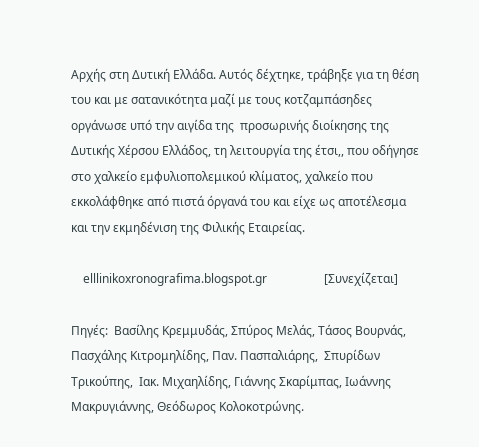Αρχής στη Δυτική Ελλάδα. Αυτός δέχτηκε, τράβηξε για τη θέση του και με σατανικότητα μαζί με τους κοτζαμπάσηδες οργάνωσε υπό την αιγίδα της  προσωρινής διοίκησης της Δυτικής Χέρσου Ελλάδος, τη λειτουργία της έτσι,, που οδήγησε στο χαλκείο εμφυλιοπολεμικού κλίματος, χαλκείο που εκκολάφθηκε από πιστά όργανά του και είχε ως αποτέλεσμα και την εκμηδένιση της Φιλικής Εταιρείας.

    elllinikoxronografima.blogspot.gr                   [Συνεχίζεται]

Πηγές:  Βασίλης Κρεμμυδάς, Σπύρος Μελάς, Τάσος Βουρνάς, Πασχάλης Κιτρομηλίδης, Παν. Πασπαλιάρης,  Σπυρίδων Τρικούπης,  Ιακ. Μιχαηλίδης, Γιάννης Σκαρίμπας, Ιωάννης Μακρυγιάννης, Θεόδωρος Κολοκοτρώνης.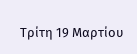Τρίτη 19 Μαρτίου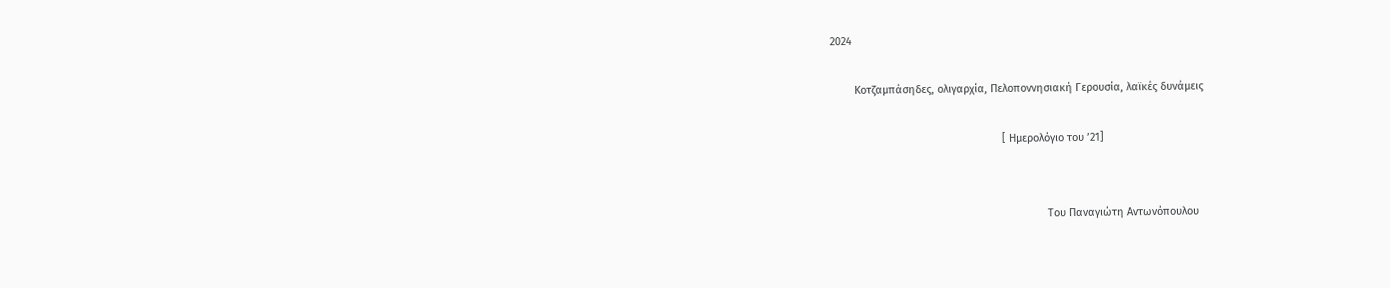2024

        Κοτζαμπάσηδες, ολιγαρχία, Πελοποννησιακή Γερουσία, λαϊκές δυνάμεις

                                                         [ Ημερολόγιο του ’21]


                                                                        Του Παναγιώτη Αντωνόπουλου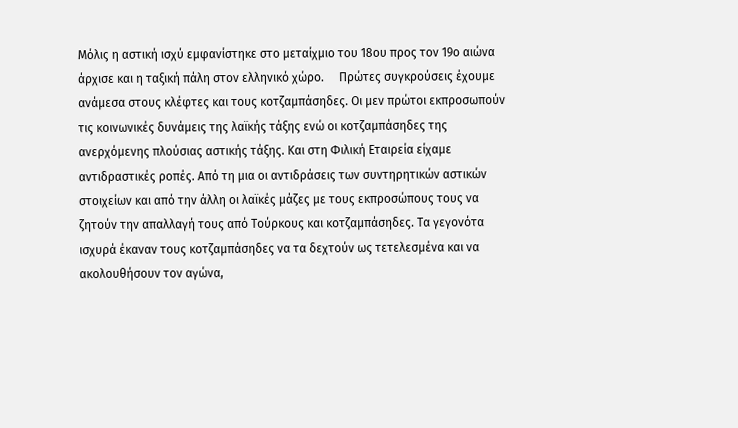Μόλις η αστική ισχύ εμφανίστηκε στο μεταίχμιο του 18ου προς τον 19ο αιώνα άρχισε και η ταξική πάλη στον ελληνικό χώρο.     Πρώτες συγκρούσεις έχουμε ανάμεσα στους κλέφτες και τους κοτζαμπάσηδες. Οι μεν πρώτοι εκπροσωπούν τις κοινωνικές δυνάμεις της λαϊκής τάξης ενώ οι κοτζαμπάσηδες της ανερχόμενης πλούσιας αστικής τάξης. Και στη Φιλική Εταιρεία είχαμε αντιδραστικές ροπές. Από τη μια οι αντιδράσεις των συντηρητικών αστικών στοιχείων και από την άλλη οι λαϊκές μάζες με τους εκπροσώπους τους να ζητούν την απαλλαγή τους από Τούρκους και κοτζαμπάσηδες. Τα γεγονότα ισχυρά έκαναν τους κοτζαμπάσηδες να τα δεχτούν ως τετελεσμένα και να ακολουθήσουν τον αγώνα,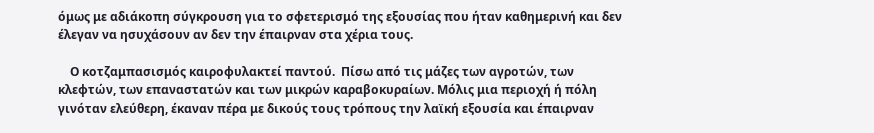όμως με αδιάκοπη σύγκρουση για το σφετερισμό της εξουσίας που ήταν καθημερινή και δεν έλεγαν να ησυχάσουν αν δεν την έπαιρναν στα χέρια τους.

    Ο κοτζαμπασισμός καιροφυλακτεί παντού.  Πίσω από τις μάζες των αγροτών, των κλεφτών, των επαναστατών και των μικρών καραβοκυραίων. Μόλις μια περιοχή ή πόλη γινόταν ελεύθερη, έκαναν πέρα με δικούς τους τρόπους την λαϊκή εξουσία και έπαιρναν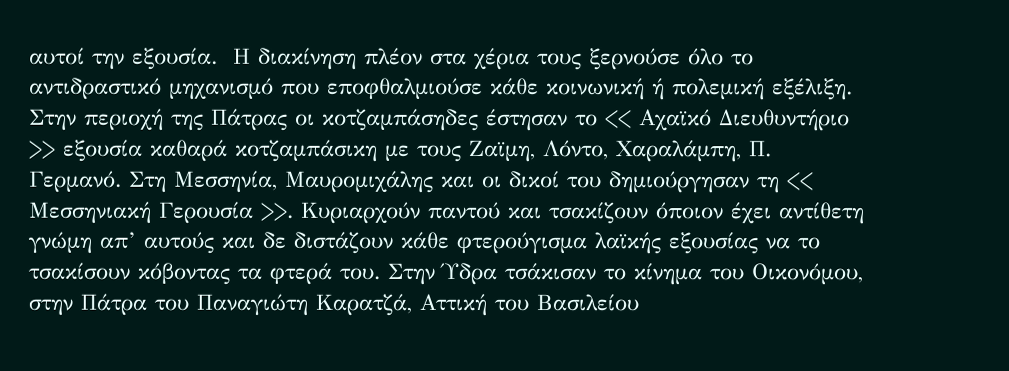αυτοί την εξουσία.  Η διακίνηση πλέον στα χέρια τους ξερνούσε όλο το αντιδραστικό μηχανισμό που εποφθαλμιούσε κάθε κοινωνική ή πολεμική εξέλιξη. Στην περιοχή της Πάτρας οι κοτζαμπάσηδες έστησαν το << Αχαϊκό Διευθυντήριο >> εξουσία καθαρά κοτζαμπάσικη με τους Ζαϊμη, Λόντο, Χαραλάμπη, Π. Γερμανό. Στη Μεσσηνία, Μαυρομιχάλης και οι δικοί του δημιούργησαν τη << Μεσσηνιακή Γερουσία >>. Κυριαρχούν παντού και τσακίζουν όποιον έχει αντίθετη γνώμη απ’ αυτούς και δε διστάζουν κάθε φτερούγισμα λαϊκής εξουσίας να το τσακίσουν κόβοντας τα φτερά του. Στην Ύδρα τσάκισαν το κίνημα του Οικονόμου, στην Πάτρα του Παναγιώτη Καρατζά, Αττική του Βασιλείου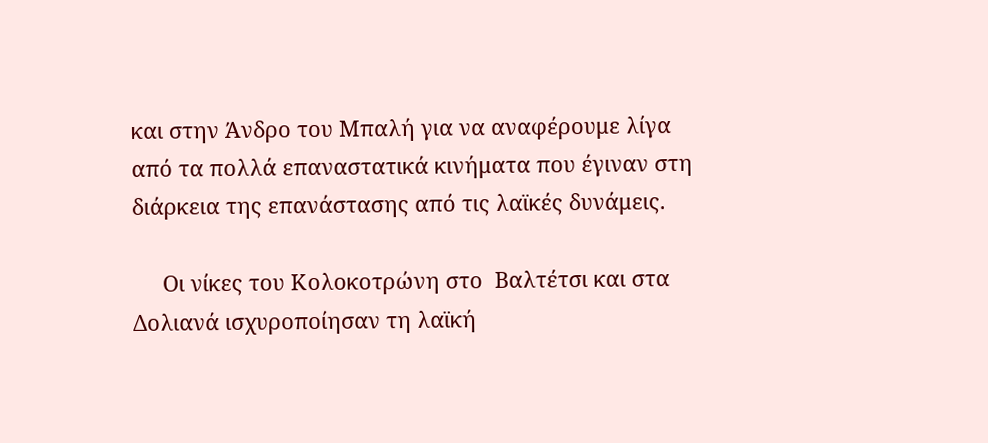και στην Άνδρο του Μπαλή για να αναφέρουμε λίγα από τα πολλά επαναστατικά κινήματα που έγιναν στη διάρκεια της επανάστασης από τις λαϊκές δυνάμεις.

     Οι νίκες του Κολοκοτρώνη στο  Βαλτέτσι και στα Δολιανά ισχυροποίησαν τη λαϊκή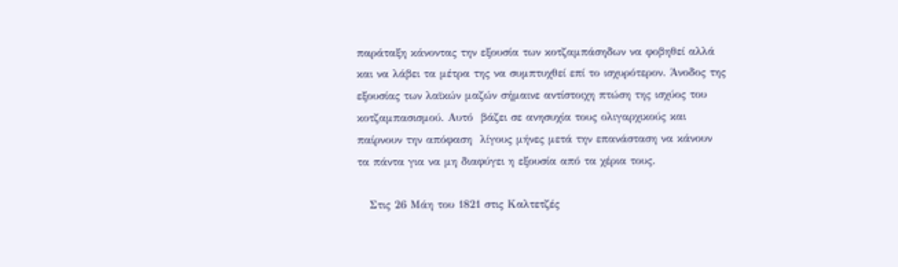παράταξη κάνοντας την εξουσία των κοτζαμπάσηδων να φοβηθεί αλλά και να λάβει τα μέτρα της να συμπτυχθεί επί το ισχυρότερον. Άνοδος της εξουσίας των λαϊκών μαζών σήμαινε αντίστοιχη πτώση της ισχύος του κοτζαμπασισμού. Αυτό  βάζει σε ανησυχία τους ολιγαρχικούς και παίρνουν την απόφαση  λίγους μήνες μετά την επανάσταση να κάνουν τα πάντα για να μη διαφύγει η εξουσία από τα χέρια τους.

   Στις 26 Μάη του 1821 στις Καλτετζές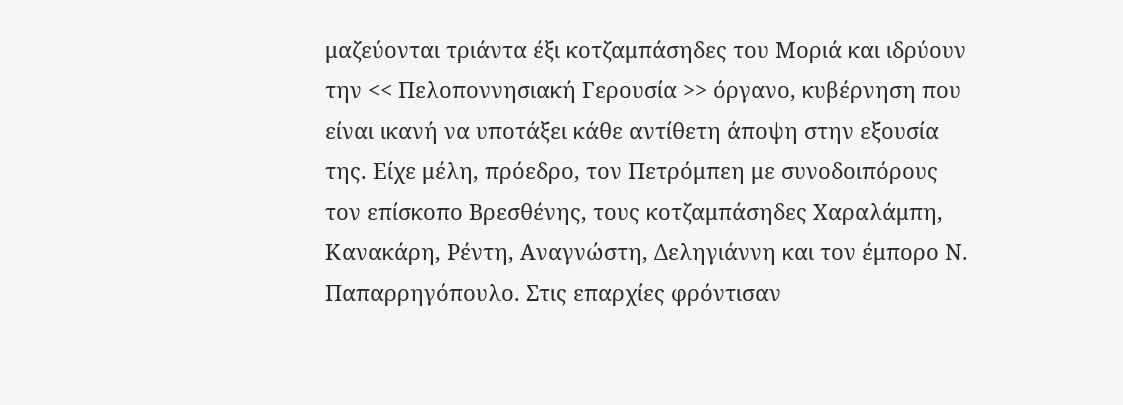μαζεύονται τριάντα έξι κοτζαμπάσηδες του Μοριά και ιδρύουν την << Πελοποννησιακή Γερουσία >> όργανο, κυβέρνηση που είναι ικανή να υποτάξει κάθε αντίθετη άποψη στην εξουσία της. Είχε μέλη, πρόεδρο, τον Πετρόμπεη με συνοδοιπόρους  τον επίσκοπο Βρεσθένης, τους κοτζαμπάσηδες Χαραλάμπη, Κανακάρη, Ρέντη, Αναγνώστη, Δεληγιάννη και τον έμπορο Ν. Παπαρρηγόπουλο. Στις επαρχίες φρόντισαν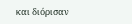και διόρισαν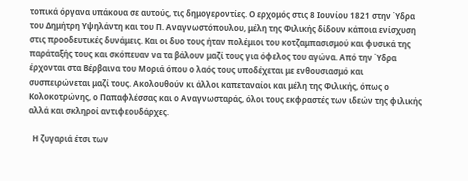τοπικά όργανα υπάκουα σε αυτούς, τις δημογεροντίες. Ο ερχομός στις 8 Ιουνίου 1821 στην Ύδρα του Δημήτρη Υψηλάντη και του Π. Αναγνωστόπουλου, μέλη της Φιλικής δίδουν κάποια ενίσχυση στις προοδευτικές δυνάμεις. Και οι δυο τους ήταν πολέμιοι του κοτζαμπασισμού και φυσικά της παράταξής τους και σκόπευαν να τα βάλουν μαζί τους για όφελος του αγώνα. Από την Ύδρα έρχονται στα Βέρβαινα του Μοριά όπου ο λαός τους υποδέχεται με ενθουσιασμό και συσπειρώνεται μαζί τους. Ακολουθούν κι άλλοι καπεταναίοι και μέλη της Φιλικής, όπως ο Κολοκοτρώνης, ο Παπαφλέσσας και ο Αναγνωσταράς, όλοι τους εκφραστές των ιδεών της φιλικής αλλά και σκληροί αντιφεουδάρχες.

  Η ζυγαριά έτσι των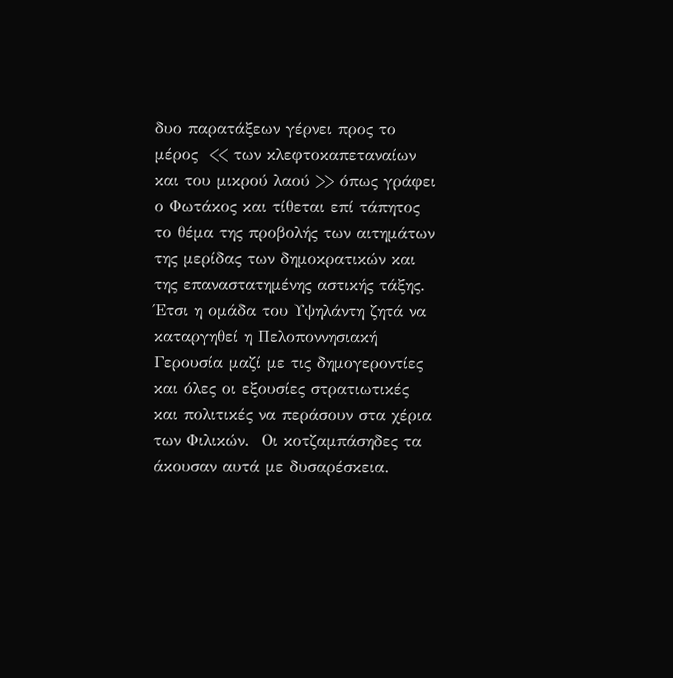δυο παρατάξεων γέρνει προς το μέρος  << των κλεφτοκαπεταναίων και του μικρού λαού >> όπως γράφει ο Φωτάκος και τίθεται επί τάπητος το θέμα της προβολής των αιτημάτων της μερίδας των δημοκρατικών και της επαναστατημένης αστικής τάξης. Έτσι η ομάδα του Υψηλάντη ζητά να καταργηθεί η Πελοποννησιακή Γερουσία μαζί με τις δημογεροντίες και όλες οι εξουσίες στρατιωτικές και πολιτικές να περάσουν στα χέρια των Φιλικών.  Οι κοτζαμπάσηδες τα άκουσαν αυτά με δυσαρέσκεια.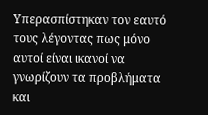Υπερασπίστηκαν τον εαυτό τους λέγοντας πως μόνο αυτοί είναι ικανοί να γνωρίζουν τα προβλήματα και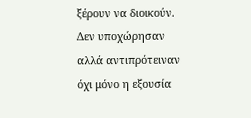ξέρουν να διοικούν. Δεν υποχώρησαν αλλά αντιπρότειναν όχι μόνο η εξουσία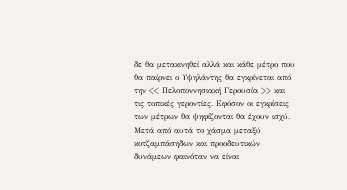δε θα μετακινηθεί αλλά και κάθε μέτρο που θα παίρνει ο Υψηλάντης θα εγκρίνεται από την << Πελοποννησιακή Γερουσία >> και τις τοπικές γεροντίες. Εφόσον οι εγκρίσεις των μέτρων θα ψηφίζονται θα έχουν ισχύ. Μετά από αυτά το χάσμα μεταξύ κοτζαμπάσηδων και προοδευτικών δυνάμεων φαινόταν να είναι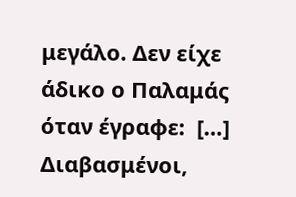μεγάλο. Δεν είχε άδικο ο Παλαμάς όταν έγραφε:  […] Διαβασμένοι,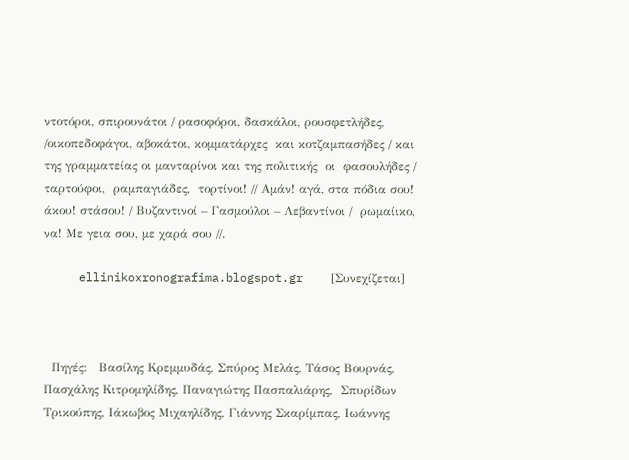ντοτόροι, σπιρουνάτοι / ρασοφόροι, δασκάλοι, ρουσφετλήδες, /οικοπεδοφάγοι, αβοκάτοι, κομματάρχες  και κοτζαμπασήδες / και της γραμματείας οι μανταρίνοι και της πολιτικής  οι  φασουλήδες /  ταρτούφοι,  ραμπαγιάδες,  τορτίνοι! // Αμάν! αγά, στα πόδια σου! άκου! στάσου! / Βυζαντινοί – Γασμούλοι – Λεβαντίνοι /  ρωμαίικο, να! Με γεια σου, με χαρά σου //.

     ellinikoxronografima.blogspot.gr    [Συνεχίζεται]



  Πηγές:   Βασίλης Κρεμμυδάς, Σπύρος Μελάς, Τάσος Βουρνάς, Πασχάλης Κιτρομηλίδης, Παναγιώτης Πασπαλιάρης,  Σπυρίδων Τρικούπης, Ιάκωβος Μιχαηλίδης, Γιάννης Σκαρίμπας, Ιωάννης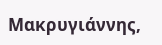Μακρυγιάννης,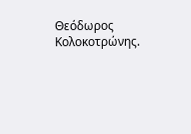Θεόδωρος Κολοκοτρώνης.